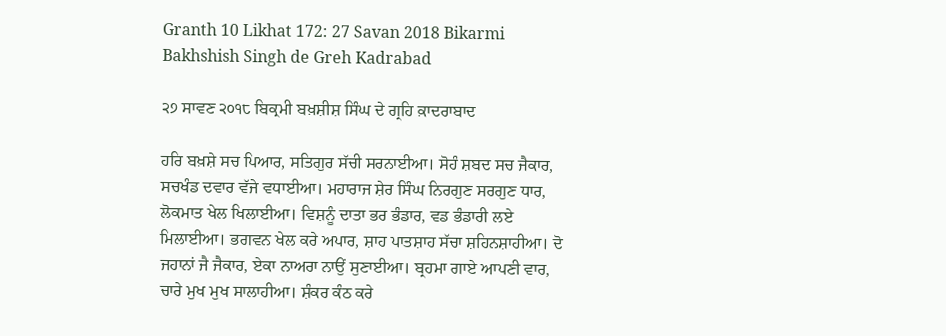Granth 10 Likhat 172: 27 Savan 2018 Bikarmi Bakhshish Singh de Greh Kadrabad

੨੭ ਸਾਵਣ ੨੦੧੮ ਬਿਕ੍ਰਮੀ ਬਖ਼ਸ਼ੀਸ਼ ਸਿੰਘ ਦੇ ਗ੍ਰਹਿ ਕ਼ਾਦਰਾਬਾਦ

ਹਰਿ ਬਖ਼ਸ਼ੇ ਸਚ ਪਿਆਰ, ਸਤਿਗੁਰ ਸੱਚੀ ਸਰਨਾਈਆ। ਸੋਹੰ ਸ਼ਬਦ ਸਚ ਜੈਕਾਰ, ਸਚਖੰਡ ਦਵਾਰ ਵੱਜੇ ਵਧਾਈਆ। ਮਹਾਰਾਜ ਸ਼ੇਰ ਸਿੰਘ ਨਿਰਗੁਣ ਸਰਗੁਣ ਧਾਰ, ਲੋਕਮਾਤ ਖੇਲ ਖਿਲਾਈਆ। ਵਿਸ਼ਨੂੰ ਦਾਤਾ ਭਰ ਭੰਡਾਰ, ਵਡ ਭੰਡਾਰੀ ਲਏ ਮਿਲਾਈਆ। ਭਗਵਨ ਖੇਲ ਕਰੇ ਅਪਾਰ, ਸ਼ਾਹ ਪਾਤਸ਼ਾਹ ਸੱਚਾ ਸ਼ਹਿਨਸ਼ਾਹੀਆ। ਦੋ ਜਹਾਨਾਂ ਜੈ ਜੈਕਾਰ, ਏਕਾ ਨਾਅਰਾ ਨਾਉਂ ਸੁਣਾਈਆ। ਬ੍ਰਹਮਾ ਗਾਏ ਆਪਣੀ ਵਾਰ, ਚਾਰੇ ਮੁਖ ਮੁਖ ਸਾਲਾਹੀਆ। ਸ਼ੰਕਰ ਕੰਠ ਕਰੇ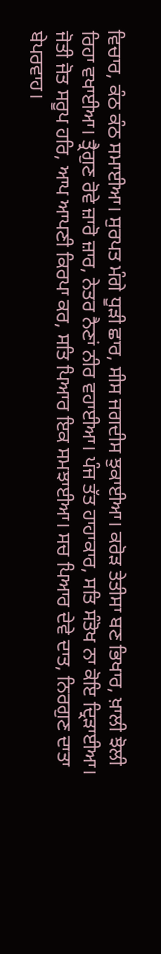ਵਿਚਾਰ, ਕੰਠ ਕੰਠ ਸਮਾਈਆ। ਸੁਰਪਤ ਮੰਗੇ ਧੂੜੀ ਛਾਰ, ਸੀਸ ਜਗਦੀਸ ਝੁਕਾਈਆ। ਕਰੋੜ ਤੇਤੀਸਾ ਬਣ ਭਿਖਾਰ, ਖ਼ਾਲੀ ਝੋਲੀ ਰਿਹਾ ਵਖਾਈਆ। ਤ੍ਰੈਗੁਣ ਰੋਵੇ ਜ਼ਾਰੋ ਜ਼ਾਰ, ਨੇਤਰ ਨੈਣਾਂ ਨੀਰ ਵਹਾਈਆ। ਪੰਜ ਤੱਤ ਹਾਹਾਕਾਰ, ਸਤਿ ਸੰਤੋਖ ਨਾ ਕੋਇ ਦ੍ਰਿੜਾਈਆ। ਜੋਤੀ ਜੋਤ ਸਰੂਪ ਹਰਿ, ਆਪ ਆਪਣੀ ਕਿਰਪਾ ਕਰ, ਸਤਿ ਪਿਆਰ ਇਕ ਸਮਝਾਈਆ। ਸਚ ਪਿਆਰ ਦੇਵੇ ਦਾਤ, ਨਿਰਗੁਣ ਦਾਤਾ ਬੇਪਰਵਾਹ।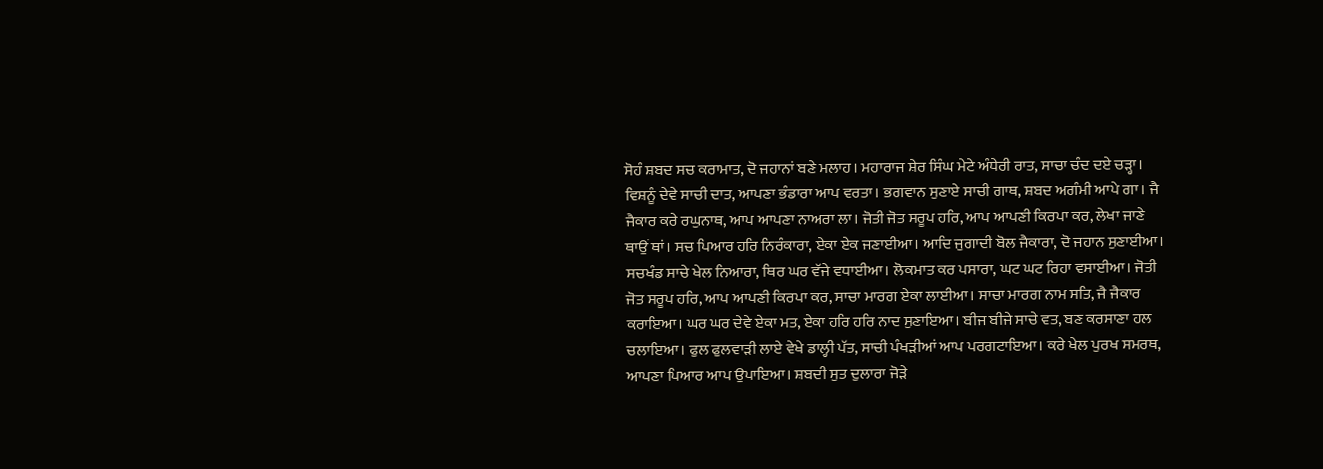ਸੋਹੰ ਸ਼ਬਦ ਸਚ ਕਰਾਮਾਤ, ਦੋ ਜਹਾਨਾਂ ਬਣੇ ਮਲਾਹ। ਮਹਾਰਾਜ ਸ਼ੇਰ ਸਿੰਘ ਮੇਟੇ ਅੰਧੇਰੀ ਰਾਤ, ਸਾਚਾ ਚੰਦ ਦਏ ਚੜ੍ਹਾ। ਵਿਸ਼ਨੂੰ ਦੇਵੇ ਸਾਚੀ ਦਾਤ, ਆਪਣਾ ਭੰਡਾਰਾ ਆਪ ਵਰਤਾ। ਭਗਵਾਨ ਸੁਣਾਏ ਸਾਚੀ ਗਾਥ, ਸ਼ਬਦ ਅਗੰਮੀ ਆਪੇ ਗਾ। ਜੈ ਜੈਕਾਰ ਕਰੇ ਰਘੁਨਾਥ, ਆਪ ਆਪਣਾ ਨਾਅਰਾ ਲਾ। ਜੋਤੀ ਜੋਤ ਸਰੂਪ ਹਰਿ, ਆਪ ਆਪਣੀ ਕਿਰਪਾ ਕਰ, ਲੇਖਾ ਜਾਣੇ ਥਾਉਂ ਥਾਂ। ਸਚ ਪਿਆਰ ਹਰਿ ਨਿਰੰਕਾਰਾ, ਏਕਾ ਏਕ ਜਣਾਈਆ। ਆਦਿ ਜੁਗਾਦੀ ਬੋਲ ਜੈਕਾਰਾ, ਦੋ ਜਹਾਨ ਸੁਣਾਈਆ। ਸਚਖੰਡ ਸਾਚੇ ਖੇਲ ਨਿਆਰਾ, ਥਿਰ ਘਰ ਵੱਜੇ ਵਧਾਈਆ। ਲੋਕਮਾਤ ਕਰ ਪਸਾਰਾ, ਘਟ ਘਟ ਰਿਹਾ ਵਸਾਈਆ। ਜੋਤੀ ਜੋਤ ਸਰੂਪ ਹਰਿ, ਆਪ ਆਪਣੀ ਕਿਰਪਾ ਕਰ, ਸਾਚਾ ਮਾਰਗ ਏਕਾ ਲਾਈਆ। ਸਾਚਾ ਮਾਰਗ ਨਾਮ ਸਤਿ, ਜੈ ਜੈਕਾਰ ਕਰਾਇਆ। ਘਰ ਘਰ ਦੇਵੇ ਏਕਾ ਮਤ, ਏਕਾ ਹਰਿ ਹਰਿ ਨਾਦ ਸੁਣਾਇਆ। ਬੀਜ ਬੀਜੇ ਸਾਚੇ ਵਤ, ਬਣ ਕਰਸਾਣਾ ਹਲ ਚਲਾਇਆ। ਫੁਲ ਫੁਲਵਾੜੀ ਲਾਏ ਵੇਖੇ ਡਾਲ੍ਹੀ ਪੱਤ, ਸਾਚੀ ਪੰਖੜੀਆਂ ਆਪ ਪਰਗਟਾਇਆ। ਕਰੇ ਖੇਲ ਪੁਰਖ ਸਮਰਥ, ਆਪਣਾ ਪਿਆਰ ਆਪ ਉਪਾਇਆ। ਸ਼ਬਦੀ ਸੁਤ ਦੁਲਾਰਾ ਜੋੜੇ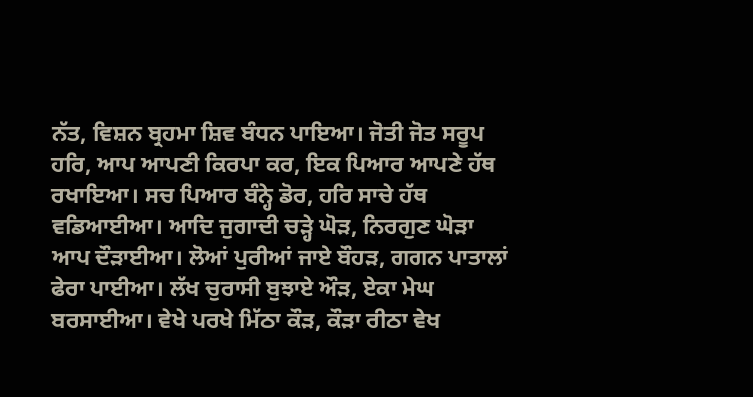ਨੱਤ, ਵਿਸ਼ਨ ਬ੍ਰਹਮਾ ਸ਼ਿਵ ਬੰਧਨ ਪਾਇਆ। ਜੋਤੀ ਜੋਤ ਸਰੂਪ ਹਰਿ, ਆਪ ਆਪਣੀ ਕਿਰਪਾ ਕਰ, ਇਕ ਪਿਆਰ ਆਪਣੇ ਹੱਥ ਰਖਾਇਆ। ਸਚ ਪਿਆਰ ਬੰਨ੍ਹੇ ਡੋਰ, ਹਰਿ ਸਾਚੇ ਹੱਥ ਵਡਿਆਈਆ। ਆਦਿ ਜੁਗਾਦੀ ਚੜ੍ਹੇ ਘੋੜ, ਨਿਰਗੁਣ ਘੋੜਾ ਆਪ ਦੌੜਾਈਆ। ਲੋਆਂ ਪੁਰੀਆਂ ਜਾਏ ਬੌਹੜ, ਗਗਨ ਪਾਤਾਲਾਂ ਫੇਰਾ ਪਾਈਆ। ਲੱਖ ਚੁਰਾਸੀ ਬੁਝਾਏ ਔੜ, ਏਕਾ ਮੇਘ ਬਰਸਾਈਆ। ਵੇਖੇ ਪਰਖੇ ਮਿੱਠਾ ਕੌੜ, ਕੌੜਾ ਰੀਠਾ ਵੇਖ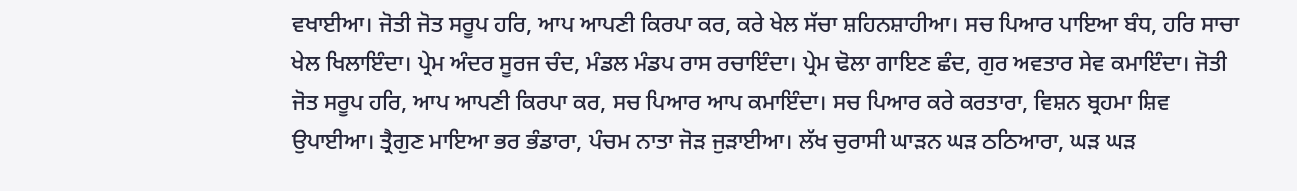ਵਖਾਈਆ। ਜੋਤੀ ਜੋਤ ਸਰੂਪ ਹਰਿ, ਆਪ ਆਪਣੀ ਕਿਰਪਾ ਕਰ, ਕਰੇ ਖੇਲ ਸੱਚਾ ਸ਼ਹਿਨਸ਼ਾਹੀਆ। ਸਚ ਪਿਆਰ ਪਾਇਆ ਬੰਧ, ਹਰਿ ਸਾਚਾ ਖੇਲ ਖਿਲਾਇੰਦਾ। ਪ੍ਰੇਮ ਅੰਦਰ ਸੂਰਜ ਚੰਦ, ਮੰਡਲ ਮੰਡਪ ਰਾਸ ਰਚਾਇੰਦਾ। ਪ੍ਰੇਮ ਢੋਲਾ ਗਾਇਣ ਛੰਦ, ਗੁਰ ਅਵਤਾਰ ਸੇਵ ਕਮਾਇੰਦਾ। ਜੋਤੀ ਜੋਤ ਸਰੂਪ ਹਰਿ, ਆਪ ਆਪਣੀ ਕਿਰਪਾ ਕਰ, ਸਚ ਪਿਆਰ ਆਪ ਕਮਾਇੰਦਾ। ਸਚ ਪਿਆਰ ਕਰੇ ਕਰਤਾਰਾ, ਵਿਸ਼ਨ ਬ੍ਰਹਮਾ ਸ਼ਿਵ ਉਪਾਈਆ। ਤ੍ਰੈਗੁਣ ਮਾਇਆ ਭਰ ਭੰਡਾਰਾ, ਪੰਚਮ ਨਾਤਾ ਜੋੜ ਜੁੜਾਈਆ। ਲੱਖ ਚੁਰਾਸੀ ਘਾੜਨ ਘੜ ਠਠਿਆਰਾ, ਘੜ ਘੜ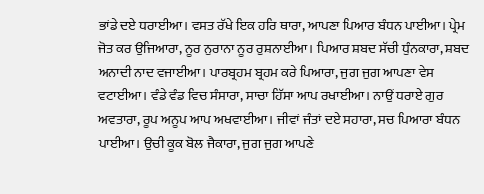ਭਾਂਡੇ ਦਏ ਧਰਾਈਆ। ਵਸਤ ਰੱਖੇ ਇਕ ਹਰਿ ਥਾਰਾ, ਆਪਣਾ ਪਿਆਰ ਬੰਧਨ ਪਾਈਆ। ਪ੍ਰੇਮ ਜੋਤ ਕਰ ਉਜਿਆਰਾ, ਨੂਰ ਨੁਰਾਨਾ ਨੂਰ ਰੁਸ਼ਨਾਈਆ। ਪਿਆਰ ਸ਼ਬਦ ਸੱਚੀ ਧੁੰਨਕਾਰਾ, ਸ਼ਬਦ ਅਨਾਦੀ ਨਾਦ ਵਜਾਈਆ। ਪਾਰਬ੍ਰਹਮ ਬ੍ਰਹਮ ਕਰੇ ਪਿਆਰਾ, ਜੁਗ ਜੁਗ ਆਪਣਾ ਵੇਸ ਵਟਾਈਆ। ਵੰਡੇ ਵੰਡ ਵਿਚ ਸੰਸਾਰਾ, ਸਾਚਾ ਹਿੱਸਾ ਆਪ ਰਖਾਈਆ। ਨਾਉਂ ਧਰਾਏ ਗੁਰ ਅਵਤਾਰਾ, ਰੂਪ ਅਨੂਪ ਆਪ ਅਖਵਾਈਆ। ਜੀਵਾਂ ਜੰਤਾਂ ਦਏ ਸਹਾਰਾ, ਸਚ ਪਿਆਰਾ ਬੰਧਨ ਪਾਈਆ। ਉਚੀ ਕੂਕ ਬੋਲ ਜੈਕਾਰਾ, ਜੁਗ ਜੁਗ ਆਪਣੇ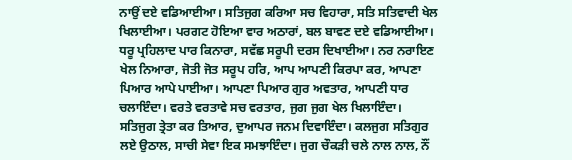ਨਾਉਂ ਦਏ ਵਡਿਆਈਆ। ਸਤਿਜੁਗ ਕਰਿਆ ਸਚ ਵਿਹਾਰਾ, ਸਤਿ ਸਤਿਵਾਦੀ ਖੇਲ ਖਿਲਾਈਆ। ਪਰਗਟ ਹੋਇਆ ਵਾਰ ਅਠਾਰਾਂ, ਬਲ ਬਾਵਣ ਦਏ ਵਡਿਆਈਆ। ਧਰੂ ਪ੍ਰਹਿਲਾਦ ਪਾਰ ਕਿਨਾਰਾ, ਸਵੱਛ ਸਰੂਪੀ ਦਰਸ ਦਿਖਾਈਆ। ਨਰ ਨਰਾਇਣ ਖੇਲ ਨਿਆਰਾ, ਜੋਤੀ ਜੋਤ ਸਰੂਪ ਹਰਿ, ਆਪ ਆਪਣੀ ਕਿਰਪਾ ਕਰ, ਆਪਣਾ ਪਿਆਰ ਆਪੇ ਪਾਈਆ। ਆਪਣਾ ਪਿਆਰ ਗੁਰ ਅਵਤਾਰ, ਆਪਣੀ ਧਾਰ ਚਲਾਇੰਦਾ। ਵਰਤੇ ਵਰਤਾਵੇ ਸਚ ਵਰਤਾਰ, ਜੁਗ ਜੁਗ ਖੇਲ ਖਿਲਾਇੰਦਾ। ਸਤਿਜੁਗ ਤ੍ਰੇਤਾ ਕਰ ਤਿਆਰ, ਦੁਆਪਰ ਜਨਮ ਦਿਵਾਇੰਦਾ। ਕਲਜੁਗ ਸਤਿਗੁਰ ਲਏ ਉਠਾਲ, ਸਾਚੀ ਸੇਵਾ ਇਕ ਸਮਝਾਇੰਦਾ। ਜੁਗ ਚੌਕੜੀ ਚਲੇ ਨਾਲ ਨਾਲ, ਨੌਂ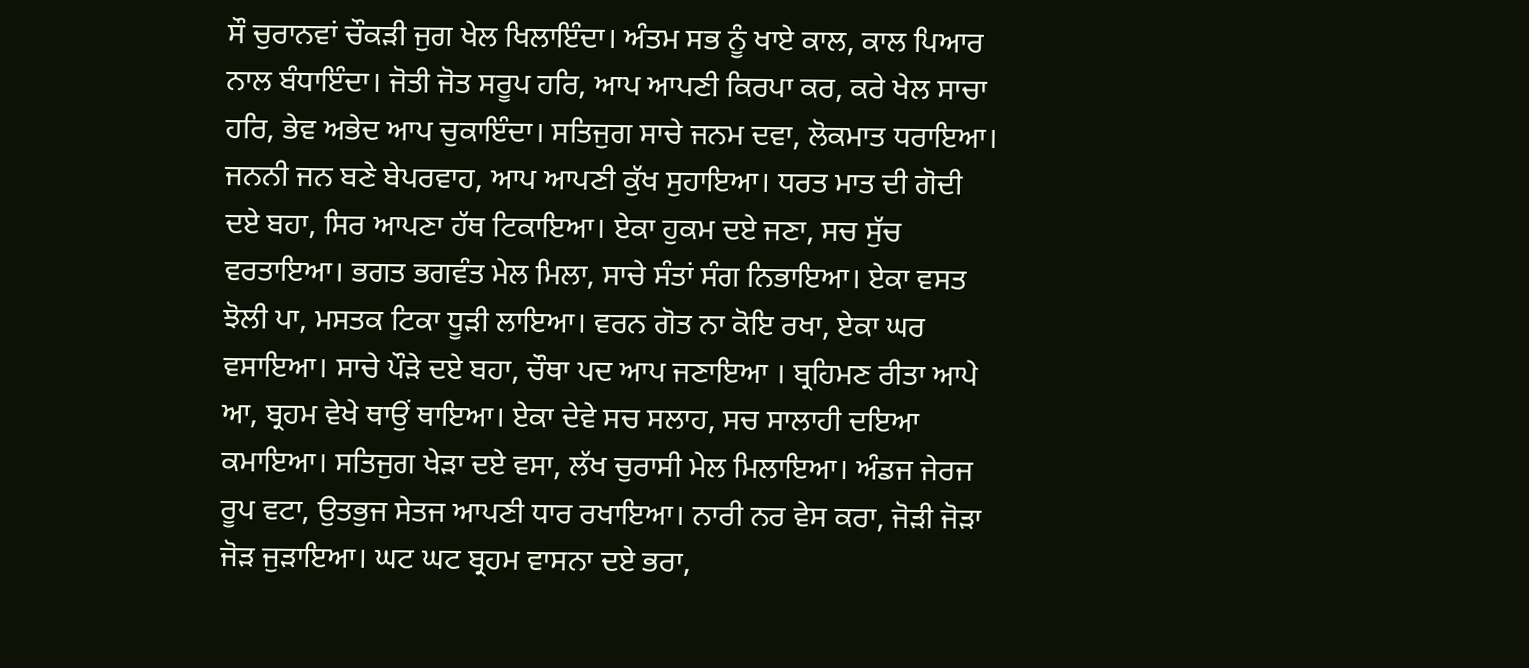ਸੌ ਚੁਰਾਨਵਾਂ ਚੌਕੜੀ ਜੁਗ ਖੇਲ ਖਿਲਾਇੰਦਾ। ਅੰਤਮ ਸਭ ਨੂੰ ਖਾਏ ਕਾਲ, ਕਾਲ ਪਿਆਰ ਨਾਲ ਬੰਧਾਇੰਦਾ। ਜੋਤੀ ਜੋਤ ਸਰੂਪ ਹਰਿ, ਆਪ ਆਪਣੀ ਕਿਰਪਾ ਕਰ, ਕਰੇ ਖੇਲ ਸਾਚਾ ਹਰਿ, ਭੇਵ ਅਭੇਦ ਆਪ ਚੁਕਾਇੰਦਾ। ਸਤਿਜੁਗ ਸਾਚੇ ਜਨਮ ਦਵਾ, ਲੋਕਮਾਤ ਧਰਾਇਆ। ਜਨਨੀ ਜਨ ਬਣੇ ਬੇਪਰਵਾਹ, ਆਪ ਆਪਣੀ ਕੁੱਖ ਸੁਹਾਇਆ। ਧਰਤ ਮਾਤ ਦੀ ਗੋਦੀ ਦਏ ਬਹਾ, ਸਿਰ ਆਪਣਾ ਹੱਥ ਟਿਕਾਇਆ। ਏਕਾ ਹੁਕਮ ਦਏ ਜਣਾ, ਸਚ ਸੁੱਚ ਵਰਤਾਇਆ। ਭਗਤ ਭਗਵੰਤ ਮੇਲ ਮਿਲਾ, ਸਾਚੇ ਸੰਤਾਂ ਸੰਗ ਨਿਭਾਇਆ। ਏਕਾ ਵਸਤ ਝੋਲੀ ਪਾ, ਮਸਤਕ ਟਿਕਾ ਧੂੜੀ ਲਾਇਆ। ਵਰਨ ਗੋਤ ਨਾ ਕੋਇ ਰਖਾ, ਏਕਾ ਘਰ ਵਸਾਇਆ। ਸਾਚੇ ਪੌੜੇ ਦਏ ਬਹਾ, ਚੌਥਾ ਪਦ ਆਪ ਜਣਾਇਆ । ਬ੍ਰਹਿਮਣ ਰੀਤਾ ਆਪੇ ਆ, ਬ੍ਰਹਮ ਵੇਖੇ ਥਾਉਂ ਥਾਇਆ। ਏਕਾ ਦੇਵੇ ਸਚ ਸਲਾਹ, ਸਚ ਸਾਲਾਹੀ ਦਇਆ ਕਮਾਇਆ। ਸਤਿਜੁਗ ਖੇੜਾ ਦਏ ਵਸਾ, ਲੱਖ ਚੁਰਾਸੀ ਮੇਲ ਮਿਲਾਇਆ। ਅੰਡਜ ਜੇਰਜ ਰੂਪ ਵਟਾ, ਉਤਭੁਜ ਸੇਤਜ ਆਪਣੀ ਧਾਰ ਰਖਾਇਆ। ਨਾਰੀ ਨਰ ਵੇਸ ਕਰਾ, ਜੋੜੀ ਜੋੜਾ ਜੋੜ ਜੁੜਾਇਆ। ਘਟ ਘਟ ਬ੍ਰਹਮ ਵਾਸਨਾ ਦਏ ਭਰਾ,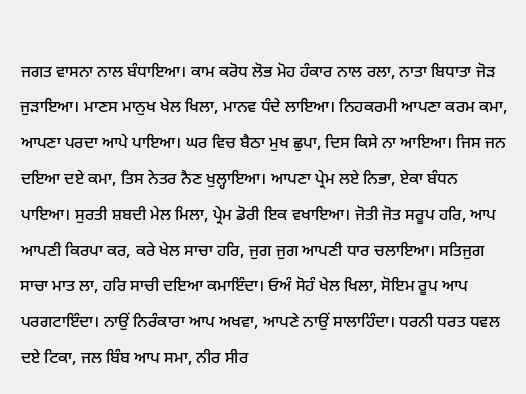ਜਗਤ ਵਾਸਨਾ ਨਾਲ ਬੰਧਾਇਆ। ਕਾਮ ਕਰੋਧ ਲੋਭ ਮੋਹ ਹੰਕਾਰ ਨਾਲ ਰਲਾ, ਨਾਤਾ ਬਿਧਾਤਾ ਜੋੜ ਜੁੜਾਇਆ। ਮਾਣਸ ਮਾਨੁਖ ਖੇਲ ਖਿਲਾ, ਮਾਨਵ ਧੰਦੇ ਲਾਇਆ। ਨਿਹਕਰਮੀ ਆਪਣਾ ਕਰਮ ਕਮਾ, ਆਪਣਾ ਪਰਦਾ ਆਪੇ ਪਾਇਆ। ਘਰ ਵਿਚ ਬੈਠਾ ਮੁਖ ਛੁਪਾ, ਦਿਸ ਕਿਸੇ ਨਾ ਆਇਆ। ਜਿਸ ਜਨ ਦਇਆ ਦਏ ਕਮਾ, ਤਿਸ ਨੇਤਰ ਨੈਣ ਖੁਲ੍ਹਾਇਆ। ਆਪਣਾ ਪ੍ਰੇਮ ਲਏ ਨਿਭਾ, ਏਕਾ ਬੰਧਨ ਪਾਇਆ। ਸੁਰਤੀ ਸ਼ਬਦੀ ਮੇਲ ਮਿਲਾ, ਪ੍ਰੇਮ ਡੋਰੀ ਇਕ ਵਖਾਇਆ। ਜੋਤੀ ਜੋਤ ਸਰੂਪ ਹਰਿ, ਆਪ ਆਪਣੀ ਕਿਰਪਾ ਕਰ, ਕਰੇ ਖੇਲ ਸਾਚਾ ਹਰਿ, ਜੁਗ ਜੁਗ ਆਪਣੀ ਧਾਰ ਚਲਾਇਆ। ਸਤਿਜੁਗ ਸਾਚਾ ਮਾਤ ਲਾ, ਹਰਿ ਸਾਚੀ ਦਇਆ ਕਮਾਇੰਦਾ। ਓਅੰ ਸੋਹੰ ਖੇਲ ਖਿਲਾ, ਸੋਇਮ ਰੂਪ ਆਪ ਪਰਗਟਾਇੰਦਾ। ਨਾਉਂ ਨਿਰੰਕਾਰਾ ਆਪ ਅਖਵਾ, ਆਪਣੇ ਨਾਉਂ ਸਾਲਾਹਿੰਦਾ। ਧਰਨੀ ਧਰਤ ਧਵਲ ਦਏ ਟਿਕਾ, ਜਲ ਬਿੰਬ ਆਪ ਸਮਾ, ਨੀਰ ਸੀਰ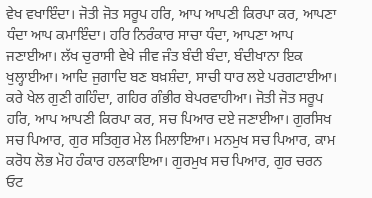ਵੇਖ ਵਖਾਇੰਦਾ। ਜੋਤੀ ਜੋਤ ਸਰੂਪ ਹਰਿ, ਆਪ ਆਪਣੀ ਕਿਰਪਾ ਕਰ, ਆਪਣਾ ਧੰਦਾ ਆਪ ਕਮਾਇੰਦਾ। ਹਰਿ ਨਿਰੰਕਾਰ ਸਾਚਾ ਧੰਦਾ, ਆਪਣਾ ਆਪ ਜਣਾਈਆ। ਲੱਖ ਚੁਰਾਸੀ ਵੇਖੇ ਜੀਵ ਜੰਤ ਬੰਦੀ ਬੰਦਾ, ਬੰਦੀਖਾਨਾ ਇਕ ਖੁਲ੍ਹਾਈਆ। ਆਦਿ ਜੁਗਾਦਿ ਬਣ ਬਖ਼ਸ਼ੰਦਾ, ਸਾਚੀ ਧਾਰ ਲਏ ਪਰਗਟਾਈਆ। ਕਰੇ ਖੇਲ ਗੁਣੀ ਗਹਿੰਦਾ, ਗਹਿਰ ਗੰਭੀਰ ਬੇਪਰਵਾਹੀਆ। ਜੋਤੀ ਜੋਤ ਸਰੂਪ ਹਰਿ, ਆਪ ਆਪਣੀ ਕਿਰਪਾ ਕਰ, ਸਚ ਪਿਆਰ ਦਏ ਜਣਾਈਆ। ਗੁਰਸਿਖ ਸਚ ਪਿਆਰ, ਗੁਰ ਸਤਿਗੁਰ ਮੇਲ ਮਿਲਾਇਆ। ਮਨਮੁਖ ਸਚ ਪਿਆਰ, ਕਾਮ ਕਰੋਧ ਲੋਭ ਮੋਹ ਹੰਕਾਰ ਹਲਕਾਇਆ। ਗੁਰਮੁਖ ਸਚ ਪਿਆਰ, ਗੁਰ ਚਰਨ ਓਟ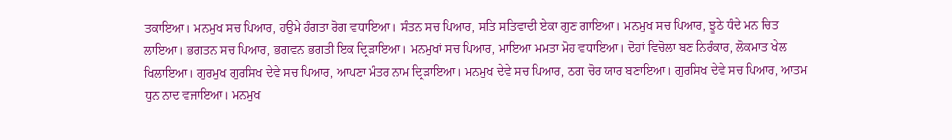ਤਕਾਇਆ। ਮਨਮੁਖ ਸਚ ਪਿਆਰ, ਹਉਮੇ ਹੰਗਤਾ ਰੋਗ ਵਧਾਇਆ। ਸੰਤਨ ਸਚ ਪਿਆਰ, ਸਤਿ ਸਤਿਵਾਦੀ ਏਕਾ ਗੁਣ ਗਾਇਆ। ਮਨਮੁਖ ਸਚ ਪਿਆਰ, ਝੂਠੇ ਧੰਦੇ ਮਨ ਚਿਤ ਲਾਇਆ। ਭਗਤਨ ਸਚ ਪਿਆਰ, ਭਗਵਨ ਭਗਤੀ ਇਕ ਦ੍ਰਿੜਾਇਆ। ਮਨਮੁਖਾਂ ਸਚ ਪਿਆਰ, ਮਾਇਆ ਮਮਤਾ ਮੋਹ ਵਧਾਇਆ। ਦੋਹਾਂ ਵਿਚੋਲਾ ਬਣ ਨਿਰੰਕਾਰ, ਲੋਕਮਾਤ ਖੇਲ ਖਿਲਾਇਆ। ਗੁਰਮੁਖ ਗੁਰਸਿਖ ਦੇਵੇ ਸਚ ਪਿਆਰ, ਆਪਣਾ ਮੰਤਰ ਨਾਮ ਦ੍ਰਿੜਾਇਆ। ਮਨਮੁਖ ਦੇਵੇ ਸਚ ਪਿਆਰ, ਠਗ ਚੋਰ ਯਾਰ ਬਣਾਇਆ। ਗੁਰਸਿਖ ਦੇਵੇ ਸਚ ਪਿਆਰ, ਆਤਮ ਧੁਨ ਨਾਦ ਵਜਾਇਆ। ਮਨਮੁਖ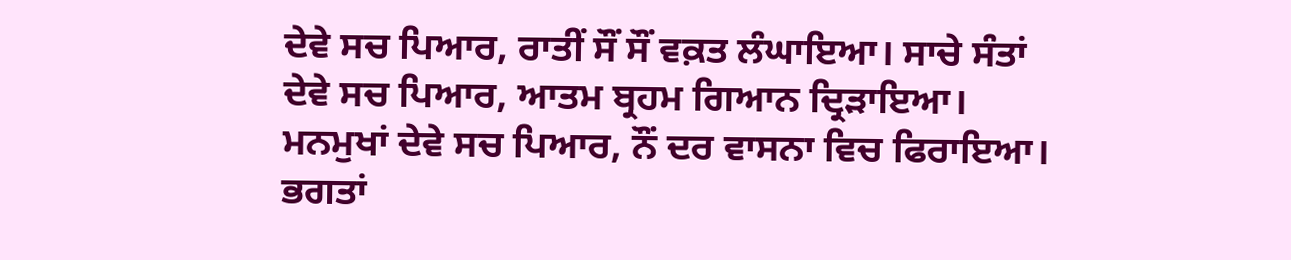ਦੇਵੇ ਸਚ ਪਿਆਰ, ਰਾਤੀਂ ਸੌਂ ਸੌਂ ਵਕ਼ਤ ਲੰਘਾਇਆ। ਸਾਚੇ ਸੰਤਾਂ ਦੇਵੇ ਸਚ ਪਿਆਰ, ਆਤਮ ਬ੍ਰਹਮ ਗਿਆਨ ਦ੍ਰਿੜਾਇਆ। ਮਨਮੁਖਾਂ ਦੇਵੇ ਸਚ ਪਿਆਰ, ਨੌਂ ਦਰ ਵਾਸਨਾ ਵਿਚ ਫਿਰਾਇਆ। ਭਗਤਾਂ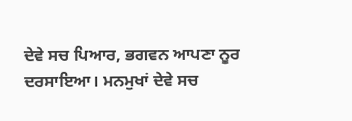ਦੇਵੇ ਸਚ ਪਿਆਰ, ਭਗਵਨ ਆਪਣਾ ਨੂਰ ਦਰਸਾਇਆ। ਮਨਮੁਖਾਂ ਦੇਵੇ ਸਚ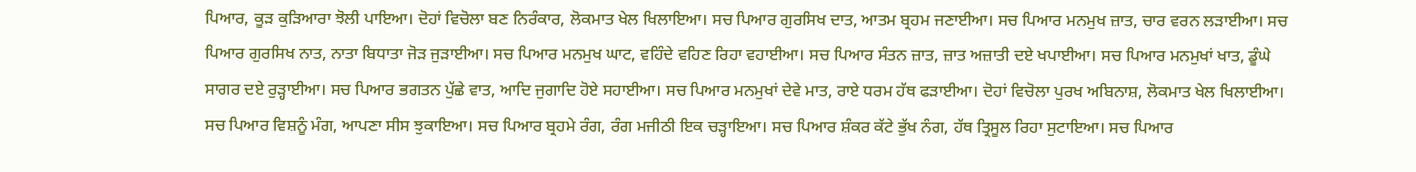ਪਿਆਰ, ਕੂੜ ਕੁੜਿਆਰਾ ਝੋਲੀ ਪਾਇਆ। ਦੋਹਾਂ ਵਿਚੋਲਾ ਬਣ ਨਿਰੰਕਾਰ, ਲੋਕਮਾਤ ਖੇਲ ਖਿਲਾਇਆ। ਸਚ ਪਿਆਰ ਗੁਰਸਿਖ ਦਾਤ, ਆਤਮ ਬ੍ਰਹਮ ਜਣਾਈਆ। ਸਚ ਪਿਆਰ ਮਨਮੁਖ ਜ਼ਾਤ, ਚਾਰ ਵਰਨ ਲੜਾਈਆ। ਸਚ ਪਿਆਰ ਗੁਰਸਿਖ ਨਾਤ, ਨਾਤਾ ਬਿਧਾਤਾ ਜੋੜ ਜੁੜਾਈਆ। ਸਚ ਪਿਆਰ ਮਨਮੁਖ ਘਾਟ, ਵਹਿੰਦੇ ਵਹਿਣ ਰਿਹਾ ਵਹਾਈਆ। ਸਚ ਪਿਆਰ ਸੰਤਨ ਜ਼ਾਤ, ਜ਼ਾਤ ਅਜ਼ਾਤੀ ਦਏ ਖਪਾਈਆ। ਸਚ ਪਿਆਰ ਮਨਮੁਖਾਂ ਖਾਤ, ਡੂੰਘੇ ਸਾਗਰ ਦਏ ਰੁੜ੍ਹਾਈਆ। ਸਚ ਪਿਆਰ ਭਗਤਨ ਪੁੱਛੇ ਵਾਤ, ਆਦਿ ਜੁਗਾਦਿ ਹੋਏ ਸਹਾਈਆ। ਸਚ ਪਿਆਰ ਮਨਮੁਖਾਂ ਦੇਵੇ ਮਾਤ, ਰਾਏ ਧਰਮ ਹੱਥ ਫੜਾਈਆ। ਦੋਹਾਂ ਵਿਚੋਲਾ ਪੁਰਖ ਅਬਿਨਾਸ਼, ਲੋਕਮਾਤ ਖੇਲ ਖਿਲਾਈਆ। ਸਚ ਪਿਆਰ ਵਿਸ਼ਨੂੰ ਮੰਗ, ਆਪਣਾ ਸੀਸ ਝੁਕਾਇਆ। ਸਚ ਪਿਆਰ ਬ੍ਰਹਮੇ ਰੰਗ, ਰੰਗ ਮਜੀਠੀ ਇਕ ਚੜ੍ਹਾਇਆ। ਸਚ ਪਿਆਰ ਸ਼ੰਕਰ ਕੱਟੇ ਭੁੱਖ ਨੰਗ, ਹੱਥ ਤ੍ਰਿਸੂਲ ਰਿਹਾ ਸੁਟਾਇਆ। ਸਚ ਪਿਆਰ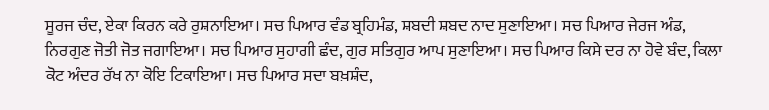ਸੂਰਜ ਚੰਦ, ਏਕਾ ਕਿਰਨ ਕਰੇ ਰੁਸ਼ਨਾਇਆ। ਸਚ ਪਿਆਰ ਵੰਡ ਬ੍ਰਹਿਮੰਡ, ਸ਼ਬਦੀ ਸ਼ਬਦ ਨਾਦ ਸੁਣਾਇਆ। ਸਚ ਪਿਆਰ ਜੇਰਜ ਅੰਡ, ਨਿਰਗੁਣ ਜੋਤੀ ਜੋਤ ਜਗਾਇਆ। ਸਚ ਪਿਆਰ ਸੁਹਾਗੀ ਛੰਦ, ਗੁਰ ਸਤਿਗੁਰ ਆਪ ਸੁਣਾਇਆ। ਸਚ ਪਿਆਰ ਕਿਸੇ ਦਰ ਨਾ ਹੋਵੇ ਬੰਦ, ਕਿਲਾ ਕੋਟ ਅੰਦਰ ਰੱਖ ਨਾ ਕੋਇ ਟਿਕਾਇਆ। ਸਚ ਪਿਆਰ ਸਦਾ ਬਖ਼ਸ਼ੰਦ,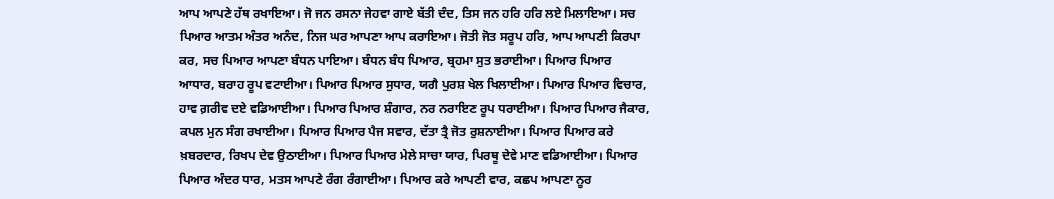ਆਪ ਆਪਣੇ ਹੱਥ ਰਖਾਇਆ। ਜੋ ਜਨ ਰਸਨਾ ਜੇਹਵਾ ਗਾਏ ਬੱਤੀ ਦੰਦ, ਤਿਸ ਜਨ ਹਰਿ ਹਰਿ ਲਏ ਮਿਲਾਇਆ। ਸਚ ਪਿਆਰ ਆਤਮ ਅੰਤਰ ਅਨੰਦ, ਨਿਜ ਘਰ ਆਪਣਾ ਆਪ ਕਰਾਇਆ। ਜੋਤੀ ਜੋਤ ਸਰੂਪ ਹਰਿ, ਆਪ ਆਪਣੀ ਕਿਰਪਾ ਕਰ, ਸਚ ਪਿਆਰ ਆਪਣਾ ਬੰਧਨ ਪਾਇਆ। ਬੰਧਨ ਬੰਧ ਪਿਆਰ, ਬ੍ਰਹਮਾ ਸੁਤ ਭਰਾਈਆ। ਪਿਆਰ ਪਿਆਰ ਆਧਾਰ, ਬਰਾਹ ਰੂਪ ਵਟਾਈਆ। ਪਿਆਰ ਪਿਆਰ ਸੁਧਾਰ, ਯਗੈ ਪੁਰਸ਼ ਖੇਲ ਖਿਲਾਈਆ। ਪਿਆਰ ਪਿਆਰ ਵਿਚਾਰ, ਹਾਵ ਗ਼ਰੀਵ ਦਏ ਵਡਿਆਈਆ। ਪਿਆਰ ਪਿਆਰ ਸ਼ੰਗਾਰ, ਨਰ ਨਰਾਇਣ ਰੂਪ ਧਰਾਈਆ। ਪਿਆਰ ਪਿਆਰ ਜੈਕਾਰ, ਕਪਲ ਮੁਨ ਸੰਗ ਰਖਾਈਆ। ਪਿਆਰ ਪਿਆਰ ਪੈਜ ਸਵਾਰ, ਦੱਤਾ ਤ੍ਰੈ ਜੋਤ ਰੁਸ਼ਨਾਈਆ। ਪਿਆਰ ਪਿਆਰ ਕਰੇ ਖ਼ਬਰਦਾਰ, ਰਿਖਪ ਦੇਵ ਉਠਾਈਆ। ਪਿਆਰ ਪਿਆਰ ਮੇਲੇ ਸਾਚਾ ਯਾਰ, ਪਿਰਥੂ ਦੇਵੇ ਮਾਣ ਵਡਿਆਈਆ। ਪਿਆਰ ਪਿਆਰ ਅੰਦਰ ਧਾਰ, ਮਤਸ ਆਪਣੇ ਰੰਗ ਰੰਗਾਈਆ। ਪਿਆਰ ਕਰੇ ਆਪਣੀ ਵਾਰ, ਕਛਪ ਆਪਣਾ ਨੂਰ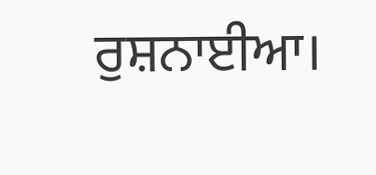ਰੁਸ਼ਨਾਈਆ।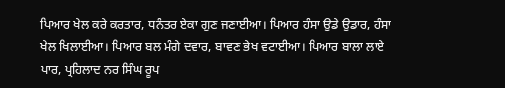ਪਿਆਰ ਖੇਲ ਕਰੇ ਕਰਤਾਰ, ਧਨੰਤਰ ਏਕਾ ਗੁਣ ਜਣਾਈਆ। ਪਿਆਰ ਹੰਸਾ ਉਡੇ ਉਡਾਰ, ਹੰਸਾ ਖੇਲ ਖਿਲਾਈਆ। ਪਿਆਰ ਬਲ ਮੰਗੇ ਦਵਾਰ, ਬਾਵਣ ਭੇਖ ਵਟਾਈਆ। ਪਿਆਰ ਬਾਲਾ ਲਾਏ ਪਾਰ, ਪ੍ਰਹਿਲਾਦ ਨਰ ਸਿੰਘ ਰੂਪ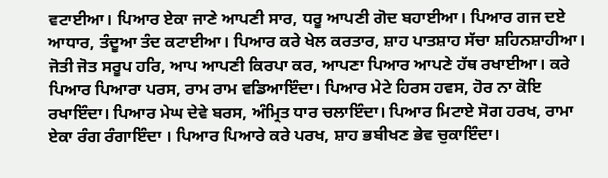ਵਟਾਈਆ। ਪਿਆਰ ਏਕਾ ਜਾਣੇ ਆਪਣੀ ਸਾਰ, ਧਰੂ ਆਪਣੀ ਗੋਦ ਬਹਾਈਆ। ਪਿਆਰ ਗਜ ਦਏ ਆਧਾਰ, ਤੰਦੂਆ ਤੰਦ ਕਟਾਈਆ। ਪਿਆਰ ਕਰੇ ਖੇਲ ਕਰਤਾਰ, ਸ਼ਾਹ ਪਾਤਸ਼ਾਹ ਸੱਚਾ ਸ਼ਹਿਨਸ਼ਾਹੀਆ। ਜੋਤੀ ਜੋਤ ਸਰੂਪ ਹਰਿ, ਆਪ ਆਪਣੀ ਕਿਰਪਾ ਕਰ, ਆਪਣਾ ਪਿਆਰ ਆਪਣੇ ਹੱਥ ਰਖਾਈਆ। ਕਰੇ ਪਿਆਰ ਪਿਆਰਾ ਪਰਸ, ਰਾਮ ਰਾਮ ਵਡਿਆਇੰਦਾ। ਪਿਆਰ ਮੇਟੇ ਹਿਰਸ ਹਵਸ, ਹੋਰ ਨਾ ਕੋਇ ਰਖਾਇੰਦਾ। ਪਿਆਰ ਮੇਘ ਦੇਵੇ ਬਰਸ, ਅੰਮ੍ਰਿਤ ਧਾਰ ਚਲਾਇੰਦਾ। ਪਿਆਰ ਮਿਟਾਏ ਸੋਗ ਹਰਖ, ਰਾਮਾ ਏਕਾ ਰੰਗ ਰੰਗਾਇੰਦਾ । ਪਿਆਰ ਪਿਆਰੇ ਕਰੇ ਪਰਖ, ਸ਼ਾਹ ਭਬੀਖਣ ਭੇਵ ਚੁਕਾਇੰਦਾ।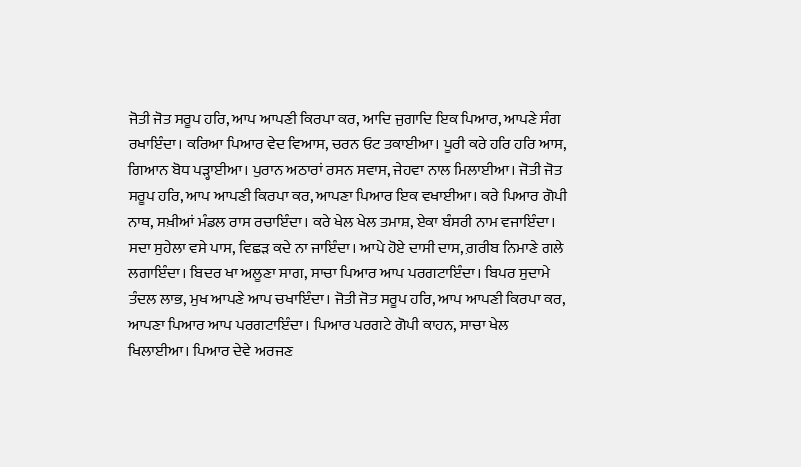ਜੋਤੀ ਜੋਤ ਸਰੂਪ ਹਰਿ, ਆਪ ਆਪਣੀ ਕਿਰਪਾ ਕਰ, ਆਦਿ ਜੁਗਾਦਿ ਇਕ ਪਿਆਰ, ਆਪਣੇ ਸੰਗ ਰਖਾਇੰਦਾ। ਕਰਿਆ ਪਿਆਰ ਵੇਦ ਵਿਆਸ, ਚਰਨ ਓਟ ਤਕਾਈਆ। ਪੂਰੀ ਕਰੇ ਹਰਿ ਹਰਿ ਆਸ, ਗਿਆਨ ਬੋਧ ਪੜ੍ਹਾਈਆ। ਪੁਰਾਨ ਅਠਾਰਾਂ ਰਸਨ ਸਵਾਸ, ਜੇਹਵਾ ਨਾਲ ਮਿਲਾਈਆ। ਜੋਤੀ ਜੋਤ ਸਰੂਪ ਹਰਿ, ਆਪ ਆਪਣੀ ਕਿਰਪਾ ਕਰ, ਆਪਣਾ ਪਿਆਰ ਇਕ ਵਖਾਈਆ। ਕਰੇ ਪਿਆਰ ਗੋਪੀ ਨਾਥ, ਸਖ਼ੀਆਂ ਮੰਡਲ ਰਾਸ ਰਚਾਇੰਦਾ। ਕਰੇ ਖੇਲ ਖੇਲ ਤਮਾਸ਼, ਏਕਾ ਬੰਸਰੀ ਨਾਮ ਵਜਾਇੰਦਾ। ਸਦਾ ਸੁਹੇਲਾ ਵਸੇ ਪਾਸ, ਵਿਛੜ ਕਦੇ ਨਾ ਜਾਇੰਦਾ। ਆਪੇ ਹੋਏ ਦਾਸੀ ਦਾਸ, ਗ਼ਰੀਬ ਨਿਮਾਣੇ ਗਲੇ ਲਗਾਇੰਦਾ। ਬਿਦਰ ਖਾ ਅਲੂਣਾ ਸਾਗ, ਸਾਚਾ ਪਿਆਰ ਆਪ ਪਰਗਟਾਇੰਦਾ। ਬਿਪਰ ਸੁਦਾਮੇ ਤੰਦਲ ਲਾਭ, ਮੁਖ ਆਪਣੇ ਆਪ ਚਖਾਇੰਦਾ। ਜੋਤੀ ਜੋਤ ਸਰੂਪ ਹਰਿ, ਆਪ ਆਪਣੀ ਕਿਰਪਾ ਕਰ, ਆਪਣਾ ਪਿਆਰ ਆਪ ਪਰਗਟਾਇੰਦਾ। ਪਿਆਰ ਪਰਗਟੇ ਗੋਪੀ ਕਾਹਨ, ਸਾਚਾ ਖੇਲ ਖਿਲਾਈਆ। ਪਿਆਰ ਦੇਵੇ ਅਰਜਣ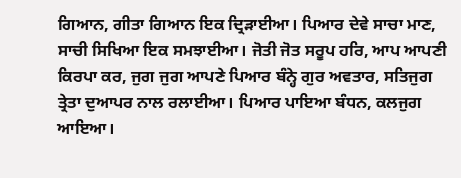ਗਿਆਨ, ਗੀਤਾ ਗਿਆਨ ਇਕ ਦ੍ਰਿੜਾਈਆ। ਪਿਆਰ ਦੇਵੇ ਸਾਚਾ ਮਾਣ, ਸਾਚੀ ਸਿਖਿਆ ਇਕ ਸਮਝਾਈਆ। ਜੋਤੀ ਜੋਤ ਸਰੂਪ ਹਰਿ, ਆਪ ਆਪਣੀ ਕਿਰਪਾ ਕਰ, ਜੁਗ ਜੁਗ ਆਪਣੇ ਪਿਆਰ ਬੰਨ੍ਹੇ ਗੁਰ ਅਵਤਾਰ, ਸਤਿਜੁਗ ਤ੍ਰੇਤਾ ਦੁਆਪਰ ਨਾਲ ਰਲਾਈਆ। ਪਿਆਰ ਪਾਇਆ ਬੰਧਨ, ਕਲਜੁਗ ਆਇਆ।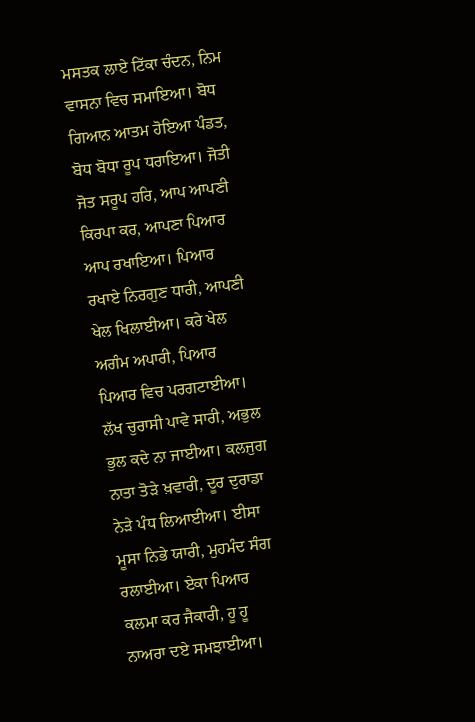ਮਸਤਕ ਲਾਏ ਟਿੱਕਾ ਚੰਦਨ, ਨਿਮ ਵਾਸਨਾ ਵਿਚ ਸਮਾਇਆ। ਬੋਧ ਗਿਆਨ ਆਤਮ ਹੋਇਆ ਪੰਡਤ, ਬੋਧ ਬੋਧਾ ਰੂਪ ਧਰਾਇਆ। ਜੋਤੀ ਜੋਤ ਸਰੂਪ ਹਰਿ, ਆਪ ਆਪਣੀ ਕਿਰਪਾ ਕਰ, ਆਪਣਾ ਪਿਆਰ ਆਪ ਰਖਾਇਆ। ਪਿਆਰ ਰਖਾਏ ਨਿਰਗੁਣ ਧਾਰੀ, ਆਪਣੀ ਖੇਲ ਖਿਲਾਈਆ। ਕਰੇ ਖੇਲ ਅਗੰਮ ਅਪਾਰੀ, ਪਿਆਰ ਪਿਆਰ ਵਿਚ ਪਰਗਟਾਈਆ। ਲੱਖ ਚੁਰਾਸੀ ਪਾਵੇ ਸਾਰੀ, ਅਭੁਲ ਭੁਲ ਕਦੇ ਨਾ ਜਾਈਆ। ਕਲਜੁਗ ਨਾਤਾ ਤੋੜੇ ਖ਼ਵਾਰੀ, ਦੂਰ ਦੁਰਾਡਾ ਨੇੜੇ ਪੰਧ ਲਿਆਈਆ। ਈਸਾ ਮੂਸਾ ਨਿਭੇ ਯਾਰੀ, ਮੁਹਮੰਦ ਸੰਗ ਰਲਾਈਆ। ਏਕਾ ਪਿਆਰ ਕਲਮਾ ਕਰ ਜੈਕਾਰੀ, ਹੂ ਹੂ ਨਾਅਰਾ ਦਏ ਸਮਝਾਈਆ।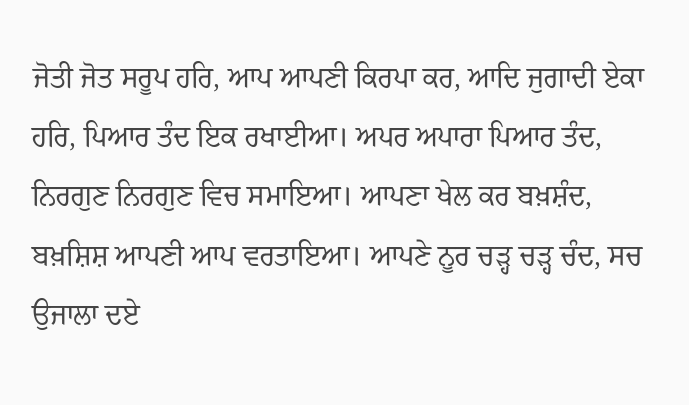ਜੋਤੀ ਜੋਤ ਸਰੂਪ ਹਰਿ, ਆਪ ਆਪਣੀ ਕਿਰਪਾ ਕਰ, ਆਦਿ ਜੁਗਾਦੀ ਏਕਾ ਹਰਿ, ਪਿਆਰ ਤੰਦ ਇਕ ਰਖਾਈਆ। ਅਪਰ ਅਪਾਰਾ ਪਿਆਰ ਤੰਦ, ਨਿਰਗੁਣ ਨਿਰਗੁਣ ਵਿਚ ਸਮਾਇਆ। ਆਪਣਾ ਖੇਲ ਕਰ ਬਖ਼ਸ਼ੰਦ, ਬਖ਼ਸ਼ਿਸ਼ ਆਪਣੀ ਆਪ ਵਰਤਾਇਆ। ਆਪਣੇ ਨੂਰ ਚੜ੍ਹ ਚੜ੍ਹ ਚੰਦ, ਸਚ ਉਜਾਲਾ ਦਏ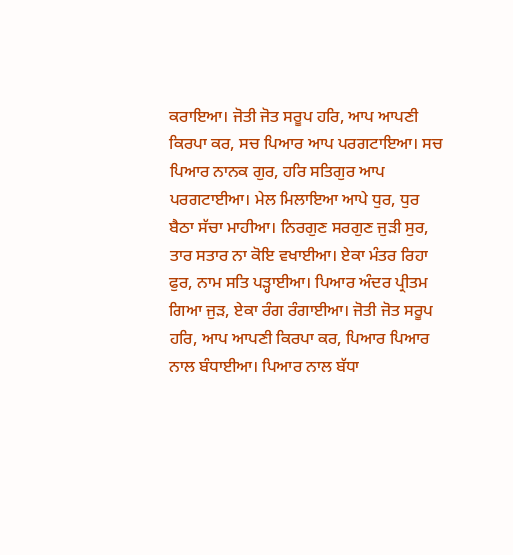ਕਰਾਇਆ। ਜੋਤੀ ਜੋਤ ਸਰੂਪ ਹਰਿ, ਆਪ ਆਪਣੀ ਕਿਰਪਾ ਕਰ, ਸਚ ਪਿਆਰ ਆਪ ਪਰਗਟਾਇਆ। ਸਚ ਪਿਆਰ ਨਾਨਕ ਗੁਰ, ਹਰਿ ਸਤਿਗੁਰ ਆਪ ਪਰਗਟਾਈਆ। ਮੇਲ ਮਿਲਾਇਆ ਆਪੇ ਧੁਰ, ਧੁਰ ਬੈਠਾ ਸੱਚਾ ਮਾਹੀਆ। ਨਿਰਗੁਣ ਸਰਗੁਣ ਜੁੜੀ ਸੁਰ, ਤਾਰ ਸਤਾਰ ਨਾ ਕੋਇ ਵਖਾਈਆ। ਏਕਾ ਮੰਤਰ ਰਿਹਾ ਫੁਰ, ਨਾਮ ਸਤਿ ਪੜ੍ਹਾਈਆ। ਪਿਆਰ ਅੰਦਰ ਪ੍ਰੀਤਮ ਗਿਆ ਜੁੜ, ਏਕਾ ਰੰਗ ਰੰਗਾਈਆ। ਜੋਤੀ ਜੋਤ ਸਰੂਪ ਹਰਿ, ਆਪ ਆਪਣੀ ਕਿਰਪਾ ਕਰ, ਪਿਆਰ ਪਿਆਰ ਨਾਲ ਬੰਧਾਈਆ। ਪਿਆਰ ਨਾਲ ਬੱਧਾ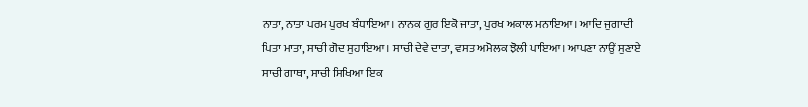ਨਾਤਾ, ਨਾਤਾ ਪਰਮ ਪੁਰਖ ਬੰਧਾਇਆ। ਨਾਨਕ ਗੁਰ ਇਕੋ ਜਾਤਾ, ਪੁਰਖ ਅਕਾਲ ਮਨਾਇਆ। ਆਦਿ ਜੁਗਾਦੀ ਪਿਤਾ ਮਾਤਾ, ਸਾਚੀ ਗੋਦ ਸੁਹਾਇਆ। ਸਾਚੀ ਦੇਵੇ ਦਾਤਾ, ਵਸਤ ਅਮੋਲਕ ਝੋਲੀ ਪਾਇਆ। ਆਪਣਾ ਨਾਉਂ ਸੁਣਾਏ ਸਾਚੀ ਗਾਥਾ, ਸਾਚੀ ਸਿਖਿਆ ਇਕ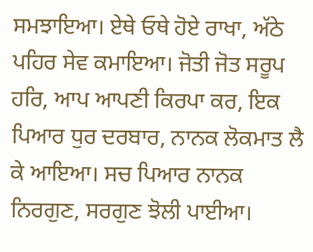ਸਮਝਾਇਆ। ਏਥੇ ਓਥੇ ਹੋਏ ਰਾਖਾ, ਅੱਠੇ ਪਹਿਰ ਸੇਵ ਕਮਾਇਆ। ਜੋਤੀ ਜੋਤ ਸਰੂਪ ਹਰਿ, ਆਪ ਆਪਣੀ ਕਿਰਪਾ ਕਰ, ਇਕ ਪਿਆਰ ਧੁਰ ਦਰਬਾਰ, ਨਾਨਕ ਲੋਕਮਾਤ ਲੈ ਕੇ ਆਇਆ। ਸਚ ਪਿਆਰ ਨਾਨਕ ਨਿਰਗੁਣ, ਸਰਗੁਣ ਝੋਲੀ ਪਾਈਆ।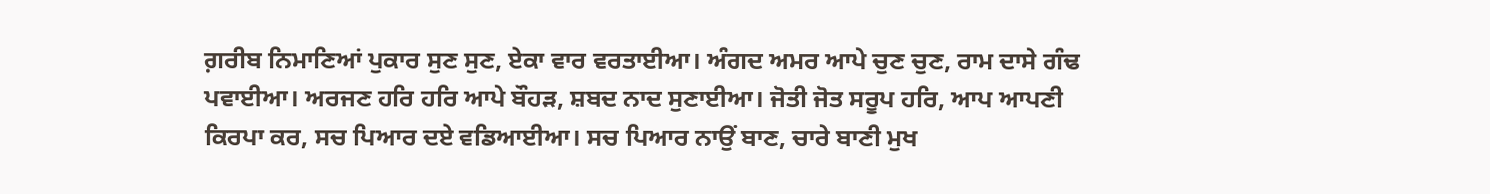ਗ਼ਰੀਬ ਨਿਮਾਣਿਆਂ ਪੁਕਾਰ ਸੁਣ ਸੁਣ, ਏਕਾ ਵਾਰ ਵਰਤਾਈਆ। ਅੰਗਦ ਅਮਰ ਆਪੇ ਚੁਣ ਚੁਣ, ਰਾਮ ਦਾਸੇ ਗੰਢ ਪਵਾਈਆ। ਅਰਜਣ ਹਰਿ ਹਰਿ ਆਪੇ ਬੌਹੜ, ਸ਼ਬਦ ਨਾਦ ਸੁਣਾਈਆ। ਜੋਤੀ ਜੋਤ ਸਰੂਪ ਹਰਿ, ਆਪ ਆਪਣੀ ਕਿਰਪਾ ਕਰ, ਸਚ ਪਿਆਰ ਦਏ ਵਡਿਆਈਆ। ਸਚ ਪਿਆਰ ਨਾਉਂ ਬਾਣ, ਚਾਰੇ ਬਾਣੀ ਮੁਖ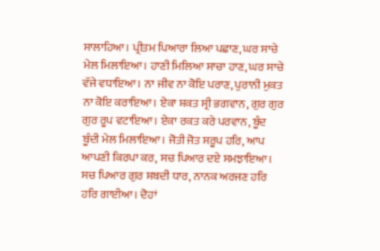ਸਾਲਾਹਿਆ। ਪ੍ਰੀਤਮ ਪਿਆਰਾ ਲਿਆ ਪਛਾਣ, ਘਰ ਸਾਚੇ ਮੇਲ ਮਿਲਾਇਆ। ਹਾਣੀ ਮਿਲਿਆ ਸਾਚਾ ਹਾਣ, ਘਰ ਸਾਚੇ ਵੱਜੇ ਵਧਾਇਆ। ਨਾ ਜੀਵ ਨਾ ਕੋਇ ਪਰਾਣ, ਪੁਰਾਨੀ ਮੁਕਤ ਨਾ ਕੋਇ ਕਰਾਇਆ। ਏਕਾ ਸ਼ਕਤ ਸ੍ਰੀ ਭਗਵਾਨ, ਗੁਰ ਗੁਰ ਗੁਰ ਰੂਪ ਵਟਾਇਆ। ਏਕਾ ਰਕਤ ਕਰੇ ਪਰਵਾਨ, ਬੂੰਦ ਬੂੰਦੀ ਮੇਲ ਮਿਲਾਇਆ। ਜੋਤੀ ਜੋਤ ਸਰੂਪ ਹਰਿ, ਆਪ ਆਪਣੀ ਕਿਰਪਾ ਕਰ, ਸਚ ਪਿਆਰ ਦਏ ਸਮਝਾਇਆ। ਸਚ ਪਿਆਰ ਗੁਰ ਸ਼ਬਦੀ ਧਾਰ, ਨਾਨਕ ਅਰਜਣ ਹਰਿ ਹਰਿ ਗਾਈਆ। ਦੋਹਾਂ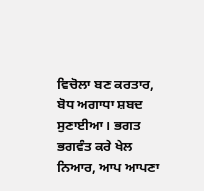ਵਿਚੋਲਾ ਬਣ ਕਰਤਾਰ, ਬੋਧ ਅਗਾਧਾ ਸ਼ਬਦ ਸੁਣਾਈਆ। ਭਗਤ ਭਗਵੰਤ ਕਰੇ ਖੇਲ ਨਿਆਰ, ਆਪ ਆਪਣਾ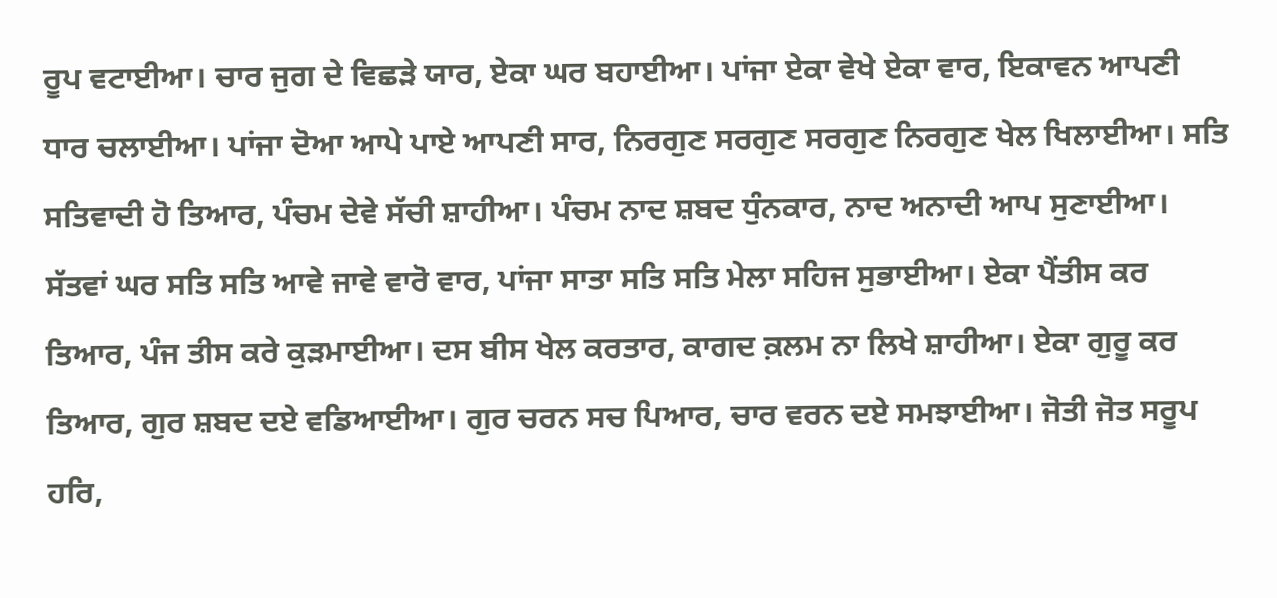ਰੂਪ ਵਟਾਈਆ। ਚਾਰ ਜੁਗ ਦੇ ਵਿਛੜੇ ਯਾਰ, ਏਕਾ ਘਰ ਬਹਾਈਆ। ਪਾਂਜਾ ਏਕਾ ਵੇਖੇ ਏਕਾ ਵਾਰ, ਇਕਾਵਨ ਆਪਣੀ ਧਾਰ ਚਲਾਈਆ। ਪਾਂਜਾ ਦੋਆ ਆਪੇ ਪਾਏ ਆਪਣੀ ਸਾਰ, ਨਿਰਗੁਣ ਸਰਗੁਣ ਸਰਗੁਣ ਨਿਰਗੁਣ ਖੇਲ ਖਿਲਾਈਆ। ਸਤਿ ਸਤਿਵਾਦੀ ਹੋ ਤਿਆਰ, ਪੰਚਮ ਦੇਵੇ ਸੱਚੀ ਸ਼ਾਹੀਆ। ਪੰਚਮ ਨਾਦ ਸ਼ਬਦ ਧੁੰਨਕਾਰ, ਨਾਦ ਅਨਾਦੀ ਆਪ ਸੁਣਾਈਆ। ਸੱਤਵਾਂ ਘਰ ਸਤਿ ਸਤਿ ਆਵੇ ਜਾਵੇ ਵਾਰੋ ਵਾਰ, ਪਾਂਜਾ ਸਾਤਾ ਸਤਿ ਸਤਿ ਮੇਲਾ ਸਹਿਜ ਸੁਭਾਈਆ। ਏਕਾ ਪੈਂਤੀਸ ਕਰ ਤਿਆਰ, ਪੰਜ ਤੀਸ ਕਰੇ ਕੁੜਮਾਈਆ। ਦਸ ਬੀਸ ਖੇਲ ਕਰਤਾਰ, ਕਾਗਦ ਕ਼ਲਮ ਨਾ ਲਿਖੇ ਸ਼ਾਹੀਆ। ਏਕਾ ਗੁਰੂ ਕਰ ਤਿਆਰ, ਗੁਰ ਸ਼ਬਦ ਦਏ ਵਡਿਆਈਆ। ਗੁਰ ਚਰਨ ਸਚ ਪਿਆਰ, ਚਾਰ ਵਰਨ ਦਏ ਸਮਝਾਈਆ। ਜੋਤੀ ਜੋਤ ਸਰੂਪ ਹਰਿ,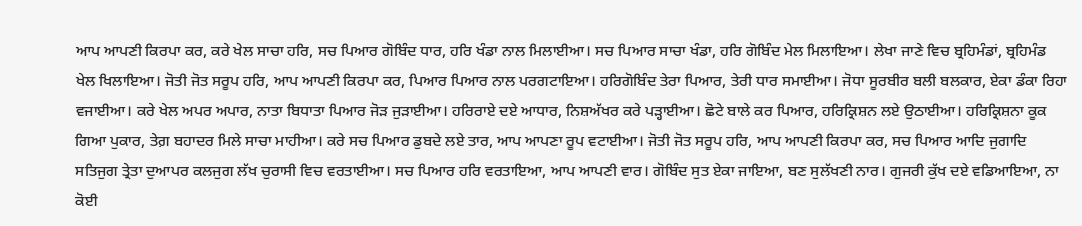ਆਪ ਆਪਣੀ ਕਿਰਪਾ ਕਰ, ਕਰੇ ਖੇਲ ਸਾਚਾ ਹਰਿ, ਸਚ ਪਿਆਰ ਗੋਬਿੰਦ ਧਾਰ, ਹਰਿ ਖੰਡਾ ਨਾਲ ਮਿਲਾਈਆ। ਸਚ ਪਿਆਰ ਸਾਚਾ ਖੰਡਾ, ਹਰਿ ਗੋਬਿੰਦ ਮੇਲ ਮਿਲਾਇਆ। ਲੇਖਾ ਜਾਣੇ ਵਿਚ ਬ੍ਰਹਿਮੰਡਾਂ, ਬ੍ਰਹਿਮੰਡ ਖੇਲ ਖਿਲਾਇਆ। ਜੋਤੀ ਜੋਤ ਸਰੂਪ ਹਰਿ, ਆਪ ਆਪਣੀ ਕਿਰਪਾ ਕਰ, ਪਿਆਰ ਪਿਆਰ ਨਾਲ ਪਰਗਟਾਇਆ। ਹਰਿਗੋਬਿੰਦ ਤੇਰਾ ਪਿਆਰ, ਤੇਰੀ ਧਾਰ ਸਮਾਈਆ। ਜੋਧਾ ਸੂਰਬੀਰ ਬਲੀ ਬਲਕਾਰ, ਏਕਾ ਡੰਕਾ ਰਿਹਾ ਵਜਾਈਆ। ਕਰੇ ਖੇਲ ਅਪਰ ਅਪਾਰ, ਨਾਤਾ ਬਿਧਾਤਾ ਪਿਆਰ ਜੋੜ ਜੁੜਾਈਆ। ਹਰਿਰਾਏ ਦਏ ਆਧਾਰ, ਨਿਸ਼ਅੱਖਰ ਕਰੇ ਪੜ੍ਹਾਈਆ। ਛੋਟੇ ਬਾਲੇ ਕਰ ਪਿਆਰ, ਹਰਿਕ੍ਰਿਸ਼ਨ ਲਏ ਉਠਾਈਆ। ਹਰਿਕ੍ਰਿਸ਼ਨਾ ਕੂਕ ਗਿਆ ਪੁਕਾਰ, ਤੇਗ਼ ਬਹਾਦਰ ਮਿਲੇ ਸਾਚਾ ਮਾਹੀਆ। ਕਰੇ ਸਚ ਪਿਆਰ ਡੁਬਦੇ ਲਏ ਤਾਰ, ਆਪ ਆਪਣਾ ਰੂਪ ਵਟਾਈਆ। ਜੋਤੀ ਜੋਤ ਸਰੂਪ ਹਰਿ, ਆਪ ਆਪਣੀ ਕਿਰਪਾ ਕਰ, ਸਚ ਪਿਆਰ ਆਦਿ ਜੁਗਾਦਿ ਸਤਿਜੁਗ ਤ੍ਰੇਤਾ ਦੁਆਪਰ ਕਲਜੁਗ ਲੱਖ ਚੁਰਾਸੀ ਵਿਚ ਵਰਤਾਈਆ। ਸਚ ਪਿਆਰ ਹਰਿ ਵਰਤਾਇਆ, ਆਪ ਆਪਣੀ ਵਾਰ। ਗੋਬਿੰਦ ਸੁਤ ਏਕਾ ਜਾਇਆ, ਬਣ ਸੁਲੱਖਣੀ ਨਾਰ। ਗੁਜਰੀ ਕੁੱਖ ਦਏ ਵਡਿਆਇਆ, ਨਾ ਕੋਈ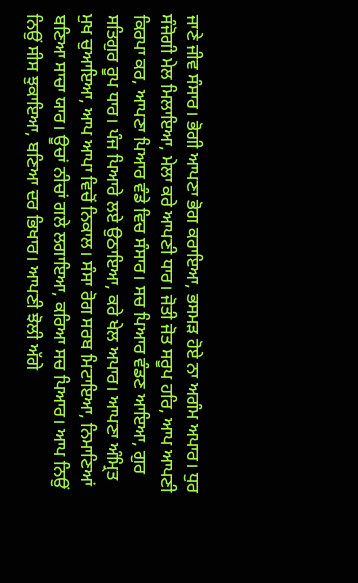ਜਾਣੇ ਜੀਵ ਸੰਸਾਰ। ਭੋਗੀ ਆਪਣਾ ਭੋਗ ਕਰਾਇਆ, ਭਸਮੜ ਹੋਏ ਨਾ ਅਗੰਮ ਅਪਾਰ। ਧੁਰ ਸੰਜੋਗੀ ਮੇਲ ਮਿਲਾਇਆ, ਮੇਲਾ ਕਰੇ ਆਪਣੀ ਧਾਰ। ਜੋਤੀ ਜੋਤ ਸਰੂਪ ਹਰਿ, ਆਪ ਆਪਣੀ ਕਿਰਪਾ ਕਰ, ਆਪਣਾ ਪਿਆਰ ਵੰਡੇ ਵਿਚ ਸੰਸਾਰ। ਸਚ ਪਿਆਰ ਵੰਡਣ ਆਇਆ, ਗੁਰ ਸਤਿਗੁਰ ਰੂਪ ਧਾਰ। ਪੰਜ ਪਿਆਰੇ ਲਏ ਉਠਾਇਆ, ਕਰੇ ਖੇਲ ਅਪਾਰ। ਆਪਣਾ ਅੰਮ੍ਰਿਤ ਮੁਖ ਚੁਆਇਆ, ਆਪ ਆਪਾ ਵਿਚੋਂ ਨਿਕਾਲ। ਸੰਸਾ ਰੋਗ ਸਰਬ ਮਿਟਾਇਆ, ਨਿਮਾਣਿਆਂ ਬਣਿਆ ਸਾਚਾ ਯਾਰ। ਊਚਾਂ ਨੀਚਾਂ ਗਲੇ ਲਗਾਇਆ, ਕਰਿਆ ਸਚ ਪਿਆਰ। ਆਪ ਨਿਉਂ ਨਿਉਂ ਸੀਸ ਝੁਕਾਇਆ, ਬਣਿਆ ਦਰ ਭਿਖਾਰ। ਆਪਣੀ ਝੋਲੀ ਅੱਗੇ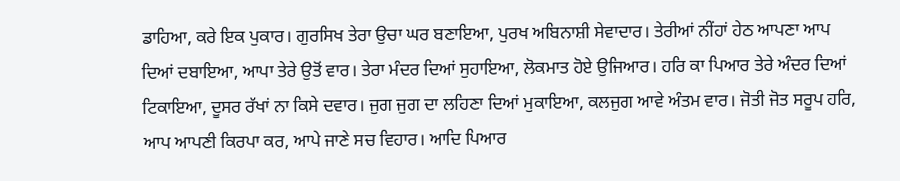ਡਾਹਿਆ, ਕਰੇ ਇਕ ਪੁਕਾਰ। ਗੁਰਸਿਖ ਤੇਰਾ ਉਚਾ ਘਰ ਬਣਾਇਆ, ਪੁਰਖ ਅਬਿਨਾਸ਼ੀ ਸੇਵਾਦਾਰ। ਤੇਰੀਆਂ ਨੀਂਹਾਂ ਹੇਠ ਆਪਣਾ ਆਪ ਦਿਆਂ ਦਬਾਇਆ, ਆਪਾ ਤੇਰੇ ਉਤੋਂ ਵਾਰ। ਤੇਰਾ ਮੰਦਰ ਦਿਆਂ ਸੁਹਾਇਆ, ਲੋਕਮਾਤ ਹੋਏ ਉਜਿਆਰ। ਹਰਿ ਕਾ ਪਿਆਰ ਤੇਰੇ ਅੰਦਰ ਦਿਆਂ ਟਿਕਾਇਆ, ਦੂਸਰ ਰੱਖਾਂ ਨਾ ਕਿਸੇ ਦਵਾਰ। ਜੁਗ ਜੁਗ ਦਾ ਲਹਿਣਾ ਦਿਆਂ ਮੁਕਾਇਆ, ਕਲਜੁਗ ਆਵੇ ਅੰਤਮ ਵਾਰ। ਜੋਤੀ ਜੋਤ ਸਰੂਪ ਹਰਿ, ਆਪ ਆਪਣੀ ਕਿਰਪਾ ਕਰ, ਆਪੇ ਜਾਣੇ ਸਚ ਵਿਹਾਰ। ਆਦਿ ਪਿਆਰ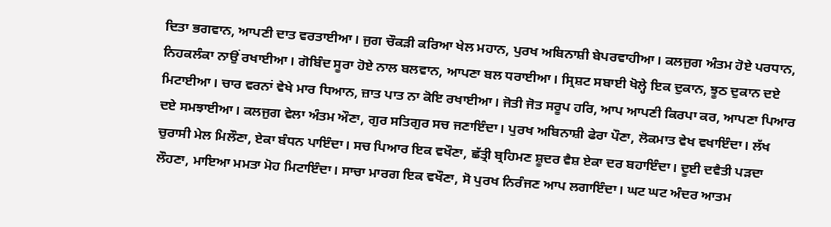ਦਿਤਾ ਭਗਵਾਨ, ਆਪਣੀ ਦਾਤ ਵਰਤਾਈਆ। ਜੁਗ ਚੌਕੜੀ ਕਰਿਆ ਖੇਲ ਮਹਾਨ, ਪੁਰਖ ਅਬਿਨਾਸ਼ੀ ਬੇਪਰਵਾਹੀਆ। ਕਲਜੁਗ ਅੰਤਮ ਹੋਏ ਪਰਧਾਨ, ਨਿਹਕਲੰਕਾ ਨਾਉਂ ਰਖਾਈਆ। ਗੋਬਿੰਦ ਸੂਰਾ ਹੋਏ ਨਾਲ ਬਲਵਾਨ, ਆਪਣਾ ਬਲ ਧਰਾਈਆ। ਸ੍ਰਿਸ਼ਟ ਸਬਾਈ ਖੋਲ੍ਹੇ ਇਕ ਦੁਕਾਨ, ਝੂਠ ਦੁਕਾਨ ਦਏ ਮਿਟਾਈਆ। ਚਾਰ ਵਰਨਾਂ ਵੇਖੇ ਮਾਰ ਧਿਆਨ, ਜ਼ਾਤ ਪਾਤ ਨਾ ਕੋਇ ਰਖਾਈਆ। ਜੋਤੀ ਜੋਤ ਸਰੂਪ ਹਰਿ, ਆਪ ਆਪਣੀ ਕਿਰਪਾ ਕਰ, ਆਪਣਾ ਪਿਆਰ ਦਏ ਸਮਝਾਈਆ। ਕਲਜੁਗ ਵੇਲਾ ਅੰਤਮ ਔਣਾ, ਗੁਰ ਸਤਿਗੁਰ ਸਚ ਜਣਾਇੰਦਾ। ਪੁਰਖ ਅਬਿਨਾਸ਼ੀ ਫੇਰਾ ਪੌਣਾ, ਲੋਕਮਾਤ ਵੇਖ ਵਖਾਇੰਦਾ। ਲੱਖ ਚੁਰਾਸੀ ਮੇਲ ਮਿਲੌਣਾ, ਏਕਾ ਬੰਧਨ ਪਾਇੰਦਾ। ਸਚ ਪਿਆਰ ਇਕ ਵਖੌਣਾ, ਛੱਤ੍ਰੀ ਬ੍ਰਹਿਮਣ ਸ਼ੂਦਰ ਵੈਸ਼ ਏਕਾ ਦਰ ਬਹਾਇੰਦਾ। ਦੂਈ ਦਵੈਤੀ ਪੜਦਾ ਲੌਹਣਾ, ਮਾਇਆ ਮਮਤਾ ਮੋਹ ਮਿਟਾਇੰਦਾ। ਸਾਚਾ ਮਾਰਗ ਇਕ ਵਖੌਣਾ, ਸੋ ਪੁਰਖ ਨਿਰੰਜਣ ਆਪ ਲਗਾਇੰਦਾ। ਘਟ ਘਟ ਅੰਦਰ ਆਤਮ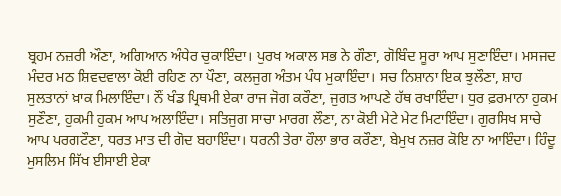ਬ੍ਰਹਮ ਨਜ਼ਰੀ ਔਣਾ, ਅਗਿਆਨ ਅੰਧੇਰ ਚੁਕਾਇੰਦਾ। ਪੁਰਖ ਅਕਾਲ ਸਭ ਨੇ ਗੌਣਾ, ਗੋਬਿੰਦ ਸੂਰਾ ਆਪ ਸੁਣਾਇੰਦਾ। ਮਸਜਦ ਮੰਦਰ ਮਠ ਸ਼ਿਵਦਵਾਲਾ ਕੋਈ ਰਹਿਣ ਨਾ ਪੌਣਾ, ਕਲਜੁਗ ਅੰਤਮ ਪੰਧ ਮੁਕਾਇੰਦਾ। ਸਚ ਨਿਸ਼ਾਨਾ ਇਕ ਝੁਲੌਣਾ, ਸ਼ਾਹ ਸੁਲਤਾਨਾਂ ਖ਼ਾਕ ਮਿਲਾਇੰਦਾ। ਨੌਂ ਖੰਡ ਪ੍ਰਿਥਮੀ ਏਕਾ ਰਾਜ ਜੋਗ ਕਰੌਣਾ, ਜੁਗਤ ਆਪਣੇ ਹੱਥ ਰਖਾਇੰਦਾ। ਧੁਰ ਫ਼ਰਮਾਨਾ ਹੁਕਮ ਸੁਣੌਣਾ, ਹੁਕਮੀ ਹੁਕਮ ਆਪ ਅਲਾਇੰਦਾ। ਸਤਿਜੁਗ ਸਾਚਾ ਮਾਰਗ ਲੌਣਾ, ਨਾ ਕੋਈ ਮੇਟੇ ਮੇਟ ਮਿਟਾਇੰਦਾ। ਗੁਰਸਿਖ ਸਾਚੇ ਆਪ ਪਰਗਟੌਣਾ, ਧਰਤ ਮਾਤ ਦੀ ਗੋਦ ਬਹਾਇੰਦਾ। ਧਰਨੀ ਤੇਰਾ ਹੌਲਾ ਭਾਰ ਕਰੌਣਾ, ਬੇਮੁਖ ਨਜ਼ਰ ਕੋਇ ਨਾ ਆਇੰਦਾ। ਹਿੰਦੂ ਮੁਸਲਿਮ ਸਿੱਖ ਈਸਾਈ ਏਕਾ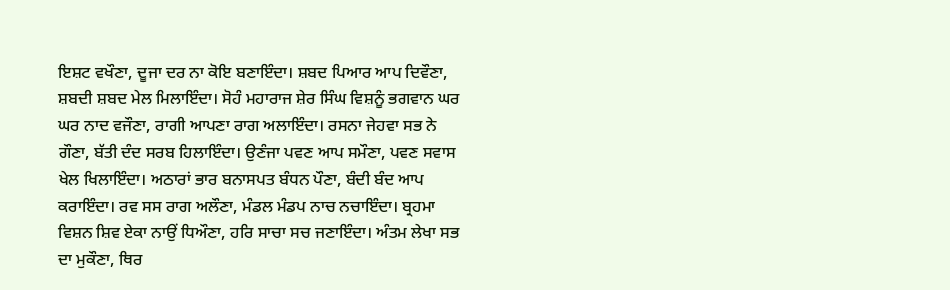ਇਸ਼ਟ ਵਖੌਣਾ, ਦੂਜਾ ਦਰ ਨਾ ਕੋਇ ਬਣਾਇੰਦਾ। ਸ਼ਬਦ ਪਿਆਰ ਆਪ ਦਿਵੌਣਾ, ਸ਼ਬਦੀ ਸ਼ਬਦ ਮੇਲ ਮਿਲਾਇੰਦਾ। ਸੋਹੰ ਮਹਾਰਾਜ ਸ਼ੇਰ ਸਿੰਘ ਵਿਸ਼ਨੂੰ ਭਗਵਾਨ ਘਰ ਘਰ ਨਾਦ ਵਜੌਣਾ, ਰਾਗੀ ਆਪਣਾ ਰਾਗ ਅਲਾਇੰਦਾ। ਰਸਨਾ ਜੇਹਵਾ ਸਭ ਨੇ ਗੌਣਾ, ਬੱਤੀ ਦੰਦ ਸਰਬ ਹਿਲਾਇੰਦਾ। ਉਣੰਜਾ ਪਵਣ ਆਪ ਸਮੌਣਾ, ਪਵਣ ਸਵਾਸ ਖੇਲ ਖਿਲਾਇੰਦਾ। ਅਠਾਰਾਂ ਭਾਰ ਬਨਾਸਪਤ ਬੰਧਨ ਪੌਣਾ, ਬੰਦੀ ਬੰਦ ਆਪ ਕਰਾਇੰਦਾ। ਰਵ ਸਸ ਰਾਗ ਅਲੌਣਾ, ਮੰਡਲ ਮੰਡਪ ਨਾਚ ਨਚਾਇੰਦਾ। ਬ੍ਰਹਮਾ ਵਿਸ਼ਨ ਸ਼ਿਵ ਏਕਾ ਨਾਉਂ ਧਿਔਣਾ, ਹਰਿ ਸਾਚਾ ਸਚ ਜਣਾਇੰਦਾ। ਅੰਤਮ ਲੇਖਾ ਸਭ ਦਾ ਮੁਕੌਣਾ, ਥਿਰ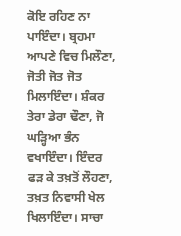ਕੋਇ ਰਹਿਣ ਨਾ ਪਾਇੰਦਾ। ਬ੍ਰਹਮਾ ਆਪਣੇ ਵਿਚ ਮਿਲੌਣਾ, ਜੋਤੀ ਜੋਤ ਜੋਤ ਮਿਲਾਇੰਦਾ। ਸ਼ੰਕਰ ਤੇਰਾ ਡੇਰਾ ਢੌਣਾ, ਜੋ ਘੜ੍ਹਿਆ ਭੰਨ ਵਖਾਇੰਦਾ। ਇੰਦਰ ਫੜ ਕੇ ਤਖ਼ਤੋਂ ਲੌਹਣਾ, ਤਖ਼ਤ ਨਿਵਾਸੀ ਖੇਲ ਖਿਲਾਇੰਦਾ। ਸਾਚਾ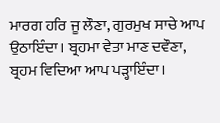ਮਾਰਗ ਹਰਿ ਜੂ ਲੌਣਾ, ਗੁਰਮੁਖ ਸਾਚੇ ਆਪ ਉਠਾਇੰਦਾ। ਬ੍ਰਹਮਾ ਵੇਤਾ ਮਾਣ ਦਵੌਣਾ, ਬ੍ਰਹਮ ਵਿਦਿਆ ਆਪ ਪੜ੍ਹਾਇੰਦਾ।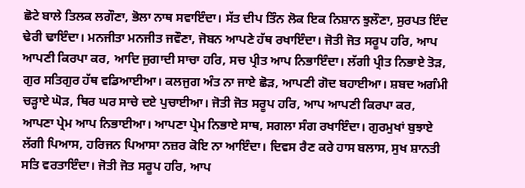ਛੋਟੇ ਬਾਲੇ ਤਿਲਕ ਲਗੌਣਾ, ਭੋਲਾ ਨਾਥ ਸਵਾਇੰਦਾ। ਸੱਤ ਦੀਪ ਤਿੰਨ ਲੋਕ ਇਕ ਨਿਸ਼ਾਨ ਝੁਲੌਣਾ, ਸੁਰਪਤ ਇੰਦ ਢੇਰੀ ਢਾਇੰਦਾ। ਮਨਜੀਤਾ ਮਨਜੀਤ ਜਵੌਣਾ, ਜੋਬਨ ਆਪਣੇ ਹੱਥ ਰਖਾਇੰਦਾ। ਜੋਤੀ ਜੋਤ ਸਰੂਪ ਹਰਿ, ਆਪ ਆਪਣੀ ਕਿਰਪਾ ਕਰ, ਆਦਿ ਜੁਗਾਦੀ ਸਾਚਾ ਹਰਿ, ਸਚ ਪ੍ਰੀਤ ਆਪ ਨਿਭਾਇੰਦਾ। ਲੱਗੀ ਪ੍ਰੀਤ ਨਿਭਾਏ ਤੋੜ, ਗੁਰ ਸਤਿਗੁਰ ਹੱਥ ਵਡਿਆਈਆ। ਕਲਜੁਗ ਅੰਤ ਨਾ ਜਾਏ ਛੋੜ, ਆਪਣੀ ਗੋਦ ਬਹਾਈਆ। ਸ਼ਬਦ ਅਗੰਮੀ ਚੜ੍ਹਾਏ ਘੋੜ, ਥਿਰ ਘਰ ਸਾਚੇ ਦਏ ਪੁਚਾਈਆ। ਜੋਤੀ ਜੋਤ ਸਰੂਪ ਹਰਿ, ਆਪ ਆਪਣੀ ਕਿਰਪਾ ਕਰ, ਆਪਣਾ ਪ੍ਰੇਮ ਆਪ ਨਿਭਾਈਆ। ਆਪਣਾ ਪ੍ਰੇਮ ਨਿਭਾਏ ਸਾਥ, ਸਗਲਾ ਸੰਗ ਰਖਾਇੰਦਾ। ਗੁਰਮੁਖਾਂ ਬੁਝਾਏ ਲੱਗੀ ਪਿਆਸ, ਹਰਿਜਨ ਪਿਆਸਾ ਨਜ਼ਰ ਕੋਇ ਨਾ ਆਇੰਦਾ। ਦਿਵਸ ਰੈਣ ਕਰੇ ਹਾਸ ਬਲਾਸ, ਸੁਖ ਸ਼ਾਨਤੀ ਸਤਿ ਵਰਤਾਇੰਦਾ। ਜੋਤੀ ਜੋਤ ਸਰੂਪ ਹਰਿ, ਆਪ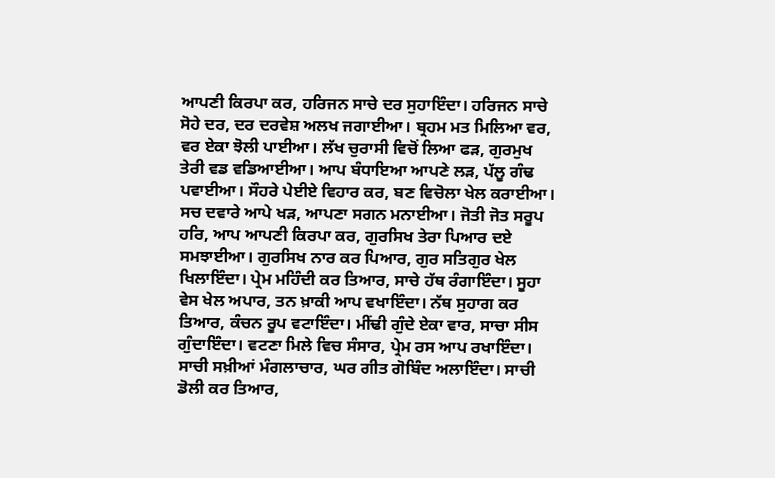ਆਪਣੀ ਕਿਰਪਾ ਕਰ, ਹਰਿਜਨ ਸਾਚੇ ਦਰ ਸੁਹਾਇੰਦਾ। ਹਰਿਜਨ ਸਾਚੇ ਸੋਹੇ ਦਰ, ਦਰ ਦਰਵੇਸ਼ ਅਲਖ ਜਗਾਈਆ। ਬ੍ਰਹਮ ਮਤ ਮਿਲਿਆ ਵਰ, ਵਰ ਏਕਾ ਝੋਲੀ ਪਾਈਆ। ਲੱਖ ਚੁਰਾਸੀ ਵਿਚੋਂ ਲਿਆ ਫੜ, ਗੁਰਮੁਖ ਤੇਰੀ ਵਡ ਵਡਿਆਈਆ। ਆਪ ਬੰਧਾਇਆ ਆਪਣੇ ਲੜ, ਪੱਲੂ ਗੰਢ ਪਵਾਈਆ। ਸੌਹਰੇ ਪੇਈਏ ਵਿਹਾਰ ਕਰ, ਬਣ ਵਿਚੋਲਾ ਖੇਲ ਕਰਾਈਆ। ਸਚ ਦਵਾਰੇ ਆਪੇ ਖੜ, ਆਪਣਾ ਸਗਨ ਮਨਾਈਆ। ਜੋਤੀ ਜੋਤ ਸਰੂਪ ਹਰਿ, ਆਪ ਆਪਣੀ ਕਿਰਪਾ ਕਰ, ਗੁਰਸਿਖ ਤੇਰਾ ਪਿਆਰ ਦਏ ਸਮਝਾਈਆ। ਗੁਰਸਿਖ ਨਾਰ ਕਰ ਪਿਆਰ, ਗੁਰ ਸਤਿਗੁਰ ਖੇਲ ਖਿਲਾਇੰਦਾ। ਪ੍ਰੇਮ ਮਹਿੰਦੀ ਕਰ ਤਿਆਰ, ਸਾਚੇ ਹੱਥ ਰੰਗਾਇੰਦਾ। ਸੂਹਾ ਵੇਸ ਖੇਲ ਅਪਾਰ, ਤਨ ਖ਼ਾਕੀ ਆਪ ਵਖਾਇੰਦਾ। ਨੱਥ ਸੁਹਾਗ ਕਰ ਤਿਆਰ, ਕੰਚਨ ਰੂਪ ਵਟਾਇੰਦਾ। ਮੀਂਢੀ ਗੁੰਦੇ ਏਕਾ ਵਾਰ, ਸਾਚਾ ਸੀਸ ਗੁੰਦਾਇੰਦਾ। ਵਟਣਾ ਮਿਲੇ ਵਿਚ ਸੰਸਾਰ, ਪ੍ਰੇਮ ਰਸ ਆਪ ਰਖਾਇੰਦਾ। ਸਾਚੀ ਸਖ਼ੀਆਂ ਮੰਗਲਾਚਾਰ, ਘਰ ਗੀਤ ਗੋਬਿੰਦ ਅਲਾਇੰਦਾ। ਸਾਚੀ ਡੋਲੀ ਕਰ ਤਿਆਰ,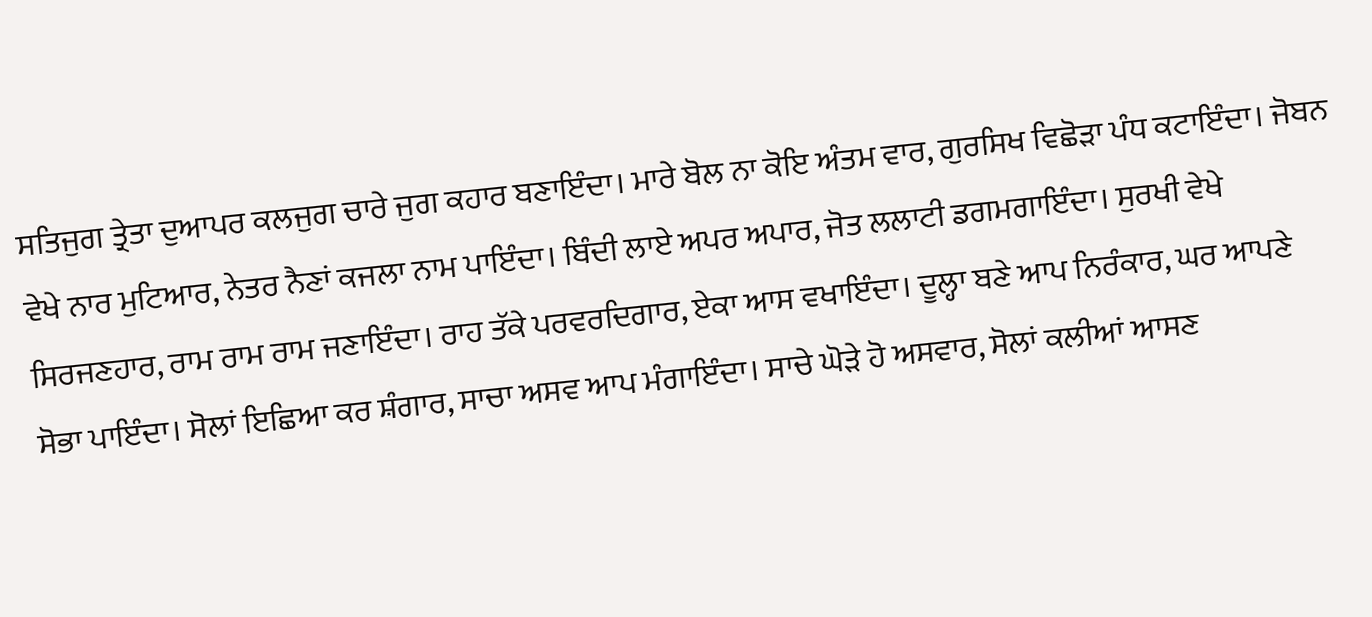ਸਤਿਜੁਗ ਤ੍ਰੇਤਾ ਦੁਆਪਰ ਕਲਜੁਗ ਚਾਰੇ ਜੁਗ ਕਹਾਰ ਬਣਾਇੰਦਾ। ਮਾਰੇ ਬੋਲ ਨਾ ਕੋਇ ਅੰਤਮ ਵਾਰ, ਗੁਰਸਿਖ ਵਿਛੋੜਾ ਪੰਧ ਕਟਾਇੰਦਾ। ਜੋਬਨ ਵੇਖੇ ਨਾਰ ਮੁਟਿਆਰ, ਨੇਤਰ ਨੈਣਾਂ ਕਜਲਾ ਨਾਮ ਪਾਇੰਦਾ। ਬਿੰਦੀ ਲਾਏ ਅਪਰ ਅਪਾਰ, ਜੋਤ ਲਲਾਟੀ ਡਗਮਗਾਇੰਦਾ। ਸੁਰਖੀ ਵੇਖੇ ਸਿਰਜਣਹਾਰ, ਰਾਮ ਰਾਮ ਰਾਮ ਜਣਾਇੰਦਾ। ਰਾਹ ਤੱਕੇ ਪਰਵਰਦਿਗਾਰ, ਏਕਾ ਆਸ ਵਖਾਇੰਦਾ। ਦੂਲ੍ਹਾ ਬਣੇ ਆਪ ਨਿਰੰਕਾਰ, ਘਰ ਆਪਣੇ ਸੋਭਾ ਪਾਇੰਦਾ। ਸੋਲਾਂ ਇਛਿਆ ਕਰ ਸ਼ੰਗਾਰ, ਸਾਚਾ ਅਸਵ ਆਪ ਮੰਗਾਇੰਦਾ। ਸਾਚੇ ਘੋੜੇ ਹੋ ਅਸਵਾਰ, ਸੋਲਾਂ ਕਲੀਆਂ ਆਸਣ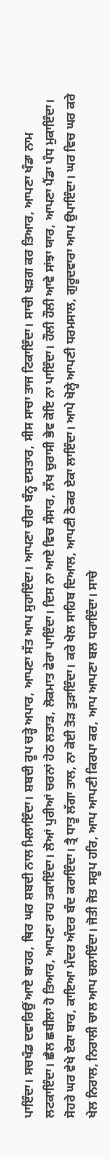ਪਾਇੰਦਾ। ਸਚਖੰਡ ਦਵਾਰਿਉਂ ਆਏ ਬਾਹਰ, ਥਿਰ ਘਰ ਸ਼ਬਦੀ ਨਾਲ ਮਿਲਾਇੰਦਾ। ਸ਼ਬਦੀ ਰੂਪ ਚੜ੍ਹੇ ਅਪਾਰ, ਆਪਣਾ ਸੱਤ ਆਪ ਸੁਹਾਇੰਦਾ। ਆਪਣਾ ਚੀਰਾ ਬੰਨ੍ਹ ਦਸਤਾਰ, ਸੀਸ ਸਾਚਾ ਤਾਜ ਟਿਕਾਇੰਦਾ। ਸਾਚੀ ਖੜਗ ਕਰ ਤਿਆਰ, ਆਪਣਾ ਖੰਡਾ ਨਾਮ ਲਟਕਾਇੰਦਾ। ਛੈਲ ਛਬੀਲਾ ਹੋ ਤਿਆਰ, ਆਪਣਾ ਰਾਹ ਤਕਾਇੰਦਾ। ਲੋਆਂ ਪੁਰੀਆਂ ਚਰਨਾਂ ਹੇਠ ਲਤਾੜ, ਲੋਕਮਾਤ ਫੇਰਾ ਪਾਇੰਦਾ। ਦਿਸ ਨਾ ਆਏ ਵਿਚ ਸੰਸਾਰ, ਲੱਖ ਚੁਰਾਸੀ ਭੇਵ ਕੋਇ ਨਾ ਪਾਇੰਦਾ। ਹੌਲੀ ਹੌਲੀ ਆਵੇ ਸਾਂਝਾ ਯਾਰ, ਆਪਣਾ ਪੈਂਡਾ ਪੰਧ ਮੁਕਾਇੰਦਾ। ਸੋਹਰੇ ਘਰ ਵੇਖੇ ਏਕਾ ਬਾਰ, ਕਾਇਆ ਮੰਦਰ ਅੰਦਰ ਬੰਦ ਕਰਾਇੰਦਾ। ਤ੍ਰੈ ਧਾਤੂ ਲੱਗਾ ਤਾਲ, ਨਾ ਕੋਈ ਤੋੜ ਤੁੜਾਇੰਦਾ। ਕਰੇ ਖੇਲ ਸਾਹਿਬ ਦਿਆਲ, ਆਪਣੀ ਠੋਕਰ ਏਕਾ ਲਾਇੰਦਾ। ਆਪੇ ਖੋਲ੍ਹੇ ਆਪਣੀ ਧਰਮਸਾਲ, ਗੁਰੂਦਵਾਰਾ ਆਪ ਉਪਾਇੰਦਾ। ਘਰ ਵਿਚ ਘਰ ਕਰੇ ਖੇਲ ਨਿਰਾਲ, ਨਿਰਾਲੀ ਚਾਲ ਆਪ ਚਲਾਇੰਦਾ। ਜੋਤੀ ਜੋਤ ਸਰੂਪ ਹਰਿ, ਆਪ ਆਪਣੀ ਕਿਰਪਾ ਕਰ, ਆਪ ਆਪਣਾ ਬਲ ਧਰਾਇੰਦਾ। ਸਾਚੇ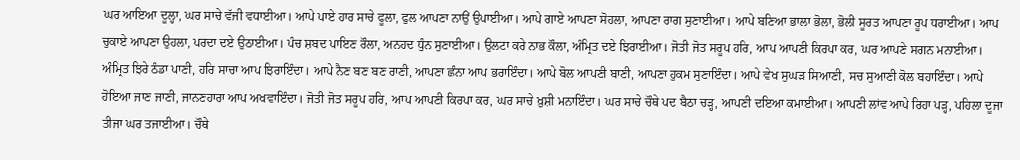ਘਰ ਆਇਆ ਦੂਲ੍ਹਾ, ਘਰ ਸਾਚੇ ਵੱਜੀ ਵਧਾਈਆ। ਆਪੇ ਪਾਏ ਹਾਰ ਸਾਚੇ ਫੂਲਾ, ਫੁਲ ਆਪਣਾ ਨਾਉਂ ਉਪਾਈਆ। ਆਪੇ ਗਾਏ ਆਪਣਾ ਸੋਹਲਾ, ਆਪਣਾ ਰਾਗ ਸੁਣਾਈਆ। ਆਪੇ ਬਣਿਆ ਭਾਲਾ ਭੋਲਾ, ਭੋਲੀ ਸੂਰਤ ਆਪਣਾ ਰੂਪ ਧਰਾਈਆ। ਆਪ ਚੁਕਾਏ ਆਪਣਾ ਉਹਲਾ, ਪਰਦਾ ਦਏ ਉਠਾਈਆ। ਪੰਚ ਸ਼ਬਦ ਪਾਇਣ ਰੌਲਾ, ਅਨਹਦ ਧੁੰਨ ਸੁਣਾਈਆ। ਉਲਟਾ ਕਰੇ ਨਾਭ ਕੌਲਾ, ਅੰਮ੍ਰਿਤ ਦਏ ਝਿਰਾਈਆ। ਜੋਤੀ ਜੋਤ ਸਰੂਪ ਹਰਿ, ਆਪ ਆਪਣੀ ਕਿਰਪਾ ਕਰ, ਘਰ ਆਪਣੇ ਸਗਨ ਮਨਾਈਆ। ਅੰਮ੍ਰਿਤ ਝਿਰੇ ਠੰਡਾ ਪਾਣੀ, ਹਰਿ ਸਾਚਾ ਆਪ ਝਿਰਾਇੰਦਾ। ਆਪੇ ਨੈਣ ਬਣ ਬਣ ਰਾਣੀ, ਆਪਣਾ ਛੰਨਾ ਆਪ ਭਰਾਇੰਦਾ। ਆਪੇ ਬੋਲ ਆਪਣੀ ਬਾਣੀ, ਆਪਣਾ ਹੁਕਮ ਸੁਣਾਇੰਦਾ। ਆਪੇ ਵੇਖ ਸੁਘੜ ਸਿਆਣੀ, ਸਚ ਸੁਆਣੀ ਕੋਲ ਬਹਾਇੰਦਾ। ਆਪੇ ਹੋਇਆ ਜਾਣ ਜਾਣੀ, ਜਾਨਣਹਾਰਾ ਆਪ ਅਖਵਾਇੰਦਾ। ਜੋਤੀ ਜੋਤ ਸਰੂਪ ਹਰਿ, ਆਪ ਆਪਣੀ ਕਿਰਪਾ ਕਰ, ਘਰ ਸਾਚੇ ਖ਼ੁਸ਼ੀ ਮਨਾਇੰਦਾ। ਘਰ ਸਾਚੇ ਚੌਥੇ ਪਦ ਬੈਠਾ ਚੜ੍ਹ, ਆਪਣੀ ਦਇਆ ਕਮਾਈਆ। ਆਪਣੀ ਲਾਂਵ ਆਪੇ ਰਿਹਾ ਪੜ੍ਹ, ਪਹਿਲਾ ਦੂਜਾ ਤੀਜਾ ਘਰ ਤਜਾਈਆ। ਚੌਥੇ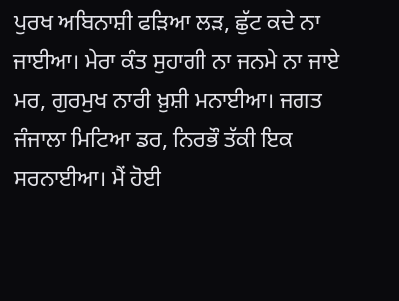ਪੁਰਖ ਅਬਿਨਾਸ਼ੀ ਫੜਿਆ ਲੜ, ਛੁੱਟ ਕਦੇ ਨਾ ਜਾਈਆ। ਮੇਰਾ ਕੰਤ ਸੁਹਾਗੀ ਨਾ ਜਨਮੇ ਨਾ ਜਾਏ ਮਰ, ਗੁਰਮੁਖ ਨਾਰੀ ਖ਼ੁਸ਼ੀ ਮਨਾਈਆ। ਜਗਤ ਜੰਜਾਲਾ ਮਿਟਿਆ ਡਰ, ਨਿਰਭੌ ਤੱਕੀ ਇਕ ਸਰਨਾਈਆ। ਮੈਂ ਹੋਈ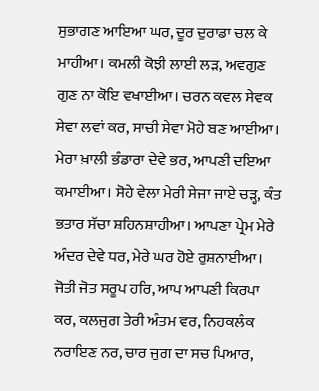ਸੁਭਾਗਣ ਆਇਆ ਘਰ, ਦੂਰ ਦੁਰਾਡਾ ਚਲ ਕੇ ਮਾਹੀਆ। ਕਮਲੀ ਕੋਝੀ ਲਾਈ ਲੜ, ਅਵਗੁਣ ਗੁਣ ਨਾ ਕੋਇ ਵਖਾਈਆ। ਚਰਨ ਕਵਲ ਸੇਵਕ ਸੇਵਾ ਲਵਾਂ ਕਰ, ਸਾਚੀ ਸੇਵਾ ਮੋਹੇ ਬਣ ਆਈਆ। ਮੇਰਾ ਖ਼ਾਲੀ ਭੰਡਾਰਾ ਦੇਵੇ ਭਰ, ਆਪਣੀ ਦਇਆ ਕਮਾਈਆ। ਸੋਹੇ ਵੇਲਾ ਮੇਰੀ ਸੇਜਾ ਜਾਏ ਚੜ੍ਹ, ਕੰਤ ਭਤਾਰ ਸੱਚਾ ਸ਼ਹਿਨਸ਼ਾਹੀਆ। ਆਪਣਾ ਪ੍ਰੇਮ ਮੇਰੇ ਅੰਦਰ ਦੇਵੇ ਧਰ, ਮੇਰੇ ਘਰ ਹੋਏ ਰੁਸ਼ਨਾਈਆ। ਜੋਤੀ ਜੋਤ ਸਰੂਪ ਹਰਿ, ਆਪ ਆਪਣੀ ਕਿਰਪਾ ਕਰ, ਕਲਜੁਗ ਤੇਰੀ ਅੰਤਮ ਵਰ, ਨਿਹਕਲੰਕ ਨਰਾਇਣ ਨਰ, ਚਾਰ ਜੁਗ ਦਾ ਸਚ ਪਿਆਰ,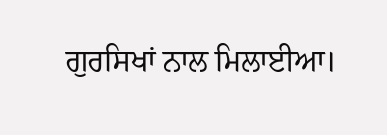ਗੁਰਸਿਖਾਂ ਨਾਲ ਮਿਲਾਈਆ।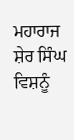ਮਹਾਰਾਜ ਸ਼ੇਰ ਸਿੰਘ ਵਿਸ਼ਨੂੰ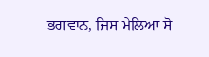ਭਗਵਾਨ, ਜਿਸ ਮੇਲਿਆ ਸੋ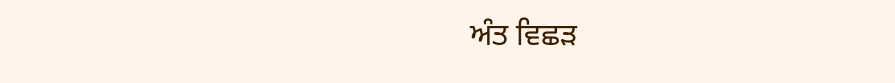ਅੰਤ ਵਿਛੜ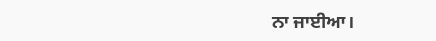ਨਾ ਜਾਈਆ।